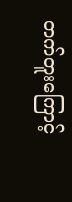တက်တူးကြောင့်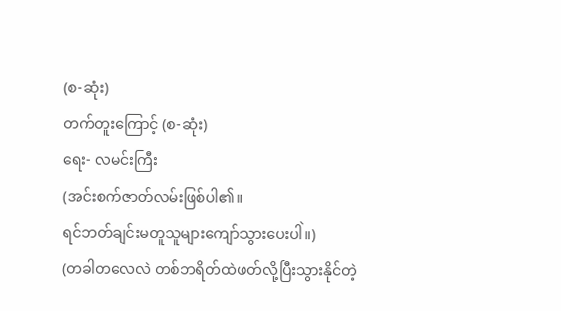(စ-ဆုံး)
တက်တူးကြောင့် (စ-ဆုံး)
ရေး- လမင်းကြီး
(အင်းစက်ဇာတ်လမ်းဖြစ်ပါ၏။
ရင်ဘတ်ချင်းမတူသူများကျော်သွားပေးပါဲ။)
(တခါတလေလဲ တစ်ဘရိတ်ထဲဖတ်လို့ပြီးသွားနိုင်တဲ့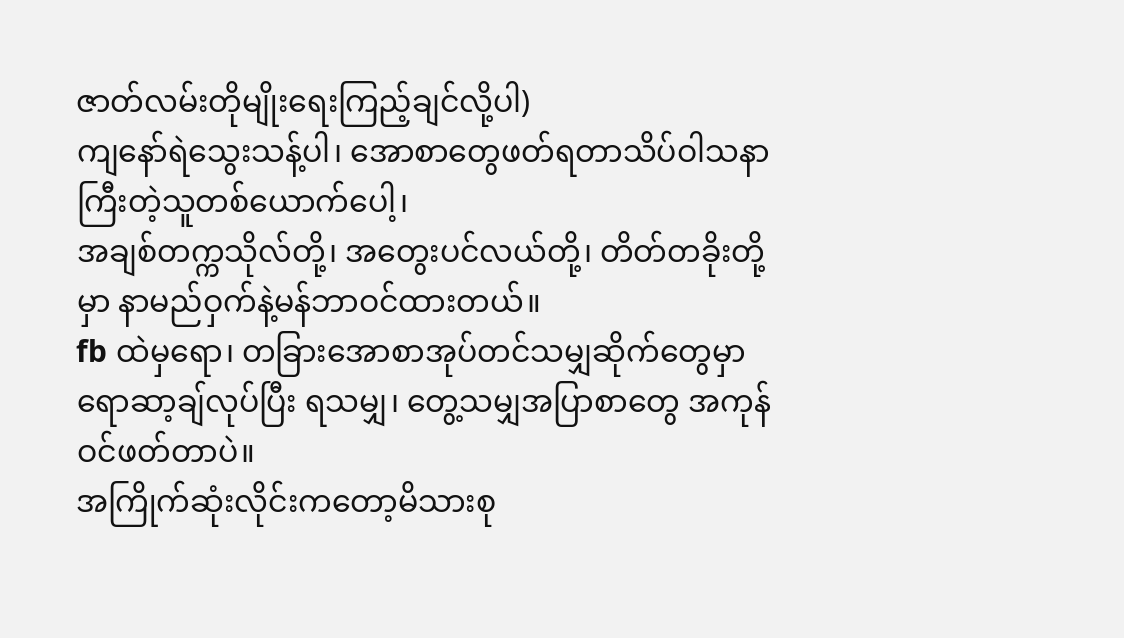ဇာတ်လမ်းတိုမျိုးရေးကြည့်ချင်လို့ပါ)
ကျနော်ရဲသွေးသန့်ပါ၊ အောစာတွေဖတ်ရတာသိပ်ဝါသနာကြီးတဲ့သူတစ်ယောက်ပေါ့၊
အချစ်တက္ကသိုလ်တို့၊ အတွေးပင်လယ်တို့၊ တိတ်တခိုးတို့မှာ နာမည်ဝှက်နဲ့မန်ဘာဝင်ထားတယ်။
fb ထဲမှရော၊ တခြားအောစာအုပ်တင်သမျှဆိုက်တွေမှာရောဆာ့ချ်လုပ်ပြီး ရသမျှ၊ တွေ့သမျှအပြာစာတွေ အကုန်ဝင်ဖတ်တာပဲ။
အကြိုက်ဆုံးလိုင်းကတော့မိသားစု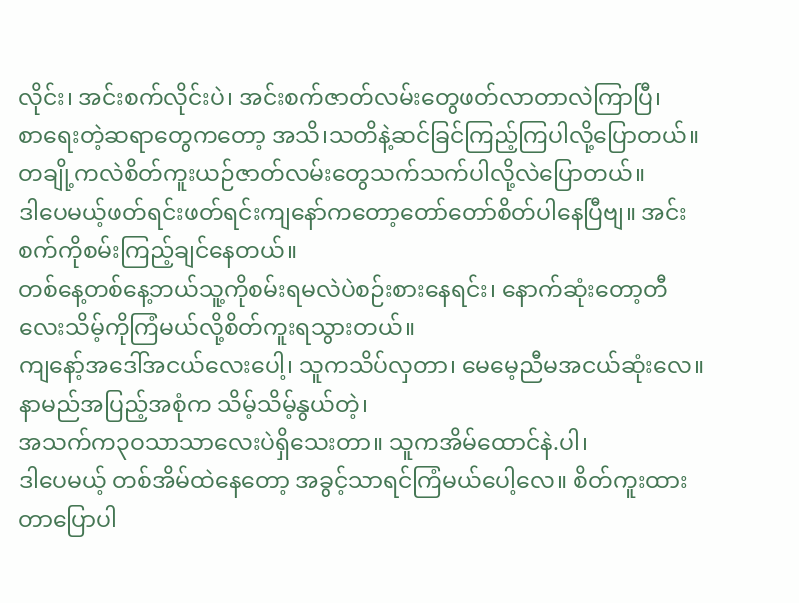လိုင်း၊ အင်းစက်လိုင်းပဲ၊ အင်းစက်ဇာတ်လမ်းတွေဖတ်လာတာလဲကြာပြီ၊
စာရေးတဲ့ဆရာတွေကတော့ အသိ၊သတိနဲ့ဆင်ခြင်ကြည့်ကြပါလို့ပြောတယ်။
တချို့ကလဲစိတ်ကူးယဉ်ဇာတ်လမ်းတွေသက်သက်ပါလို့လဲပြောတယ်။
ဒါပေမယ့်ဖတ်ရင်းဖတ်ရင်းကျနော်ကတော့တော်တော်စိတ်ပါနေပြီဗျ။ အင်းစက်ကိုစမ်းကြည့်ချင်နေတယ်။
တစ်နေ့တစ်နေ့ဘယ်သူ့ကိုစမ်းရမလဲပဲစဉ်းစားနေရင်း၊ နောက်ဆုံးတော့တီလေးသိမ့်ကိုကြံမယ်လို့စိတ်ကူးရသွားတယ်။
ကျနော့်အဒေါ်အငယ်လေးပေါ့၊ သူကသိပ်လှတာ၊ မေမေ့ညီမအငယ်ဆုံးလေ။ နာမည်အပြည့်အစုံက သိမ့်သိမ့်နွယ်တဲ့၊
အသက်က၃ဝသာသာလေးပဲရှိသေးတာ။ သူကအိမ်ထောင်နဲ.ပါ၊
ဒါပေမယ့် တစ်အိမ်ထဲနေတော့ အခွင့်သာရင်ကြံမယ်ပေါ့လေ။ စိတ်ကူးထားတာပြောပါ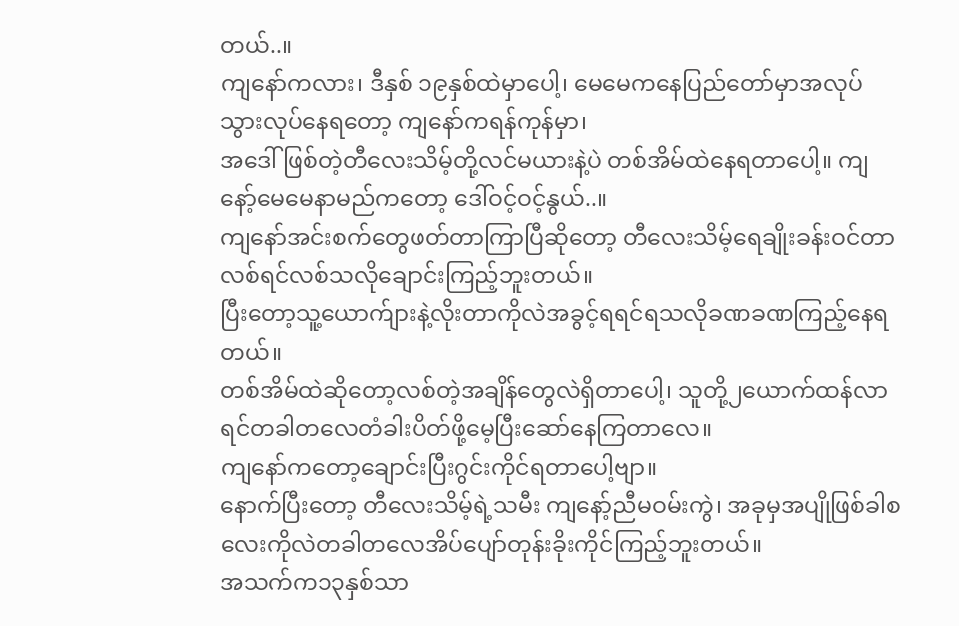တယ်..။
ကျနော်ကလား၊ ဒီနှစ် ၁၉နှစ်ထဲမှာပေါ့၊ မေမေကနေပြည်တော်မှာအလုပ်သွားလုပ်နေရတော့ ကျနော်ကရန်ကုန်မှာ၊
အဒေါ်ဖြစ်တဲ့တီလေးသိမ့်တို့လင်မယားနဲ့ပဲ တစ်အိမ်ထဲနေရတာပေါ့။ ကျနော့်မေမေနာမည်ကတော့ ဒေါ်ဝင့်ဝင့်နွယ်..။
ကျနော်အင်းစက်တွေဖတ်တာကြာပြီဆိုတော့ တီလေးသိမ့်ရေချိုးခန်းဝင်တာလစ်ရင်လစ်သလိုချောင်းကြည့်ဘူးတယ်။
ပြီးတော့သူ့ယောက်ျားနဲ့လိုးတာကိုလဲအခွင့်ရရင်ရသလိုခဏခဏကြည့်နေရတယ်။
တစ်အိမ်ထဲဆိုတော့လစ်တဲ့အချိန်တွေလဲရှိတာပေါ့၊ သူတို့၂ယောက်ထန်လာရင်တခါတလေတံခါးပိတ်ဖို့မေ့ပြီးဆော်နေကြတာလေ။
ကျနော်ကတော့ချောင်းပြီးဂွင်းကိုင်ရတာပေါ့ဗျာ။
နောက်ပြီးတော့ တီလေးသိမ့်ရဲ့သမီး ကျနော့်ညီမဝမ်းကွဲ၊ အခုမှအပျိုဖြစ်ခါစလေးကိုလဲတခါတလေအိပ်ပျော်တုန်းခိုးကိုင်ကြည့်ဘူးတယ်။
အသက်က၁၃နှစ်သာ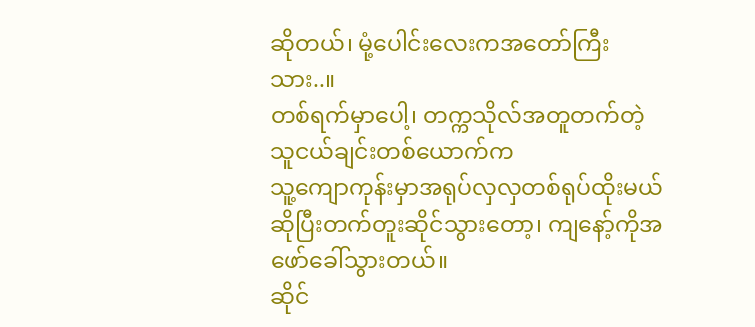ဆိုတယ်၊ မုံ့ပေါင်းလေးကအတော်ကြီးသား..။
တစ်ရက်မှာပေါ့၊ တက္ကသိုလ်အတူတက်တဲ့သူငယ်ချင်းတစ်ယောက်က
သူ့ကျောကုန်းမှာအရုပ်လှလှတစ်ရုပ်ထိုးမယ်ဆိုပြီးတက်တူးဆိုင်သွားတော့၊ ကျနော့်ကိုအဖော်ခေါ်သွားတယ်။
ဆိုင်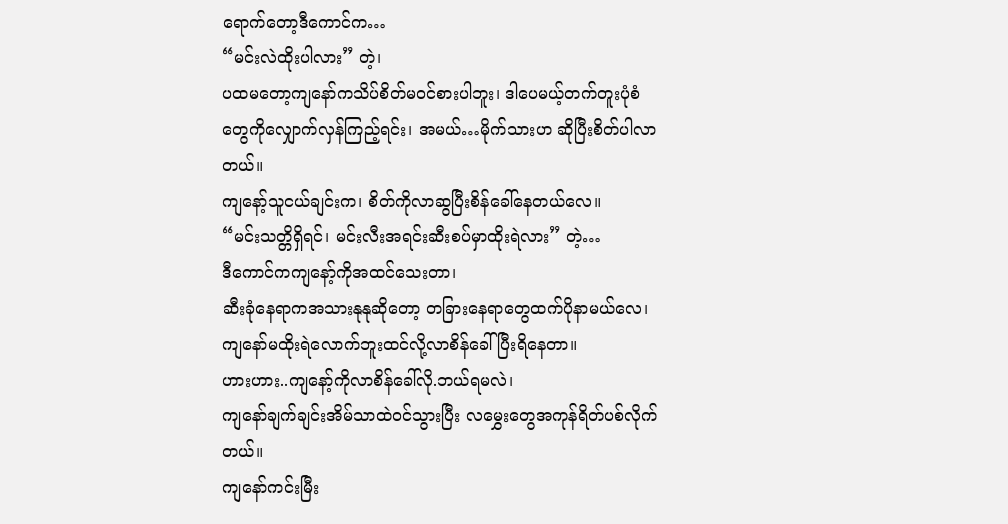ရောက်တော့ဒီကောင်က…
“မင်းလဲထိုးပါလား” တဲ့၊
ပထမတော့ကျနော်ကသိပ်စိတ်မဝင်စားပါဘူး၊ ဒါပေမယ့်တက်တူးပုံစံတွေကိုလျှောက်လှန်ကြည့်ရင်း၊ အမယ်…မိုက်သားဟ ဆိုပြီးစိတ်ပါလာတယ်။
ကျနော့်သူငယ်ချင်းက၊ စိတ်ကိုလာဆွပြီးစိန်ခေါ်နေတယ်လေ။
“မင်းသတ္တိရှိရင်၊ မင်းလီးအရင်းဆီးစပ်မှာထိုးရဲလား” တဲ့…
ဒီကောင်ကကျနော့်ကိုအထင်သေးတာ၊
ဆီးခုံနေရာကအသားနုနုဆိုတော့ တခြားနေရာတွေထက်ပိုနာမယ်လေ၊ ကျနော်မထိုးရဲလောက်ဘူးထင်လို့လာစိန်ခေါ်ပြီးရိနေတာ။
ဟားဟား..ကျနော့်ကိုလာစိန်ခေါ်လို.ဘယ်ရမလဲ၊
ကျနော်ချက်ချင်းအိမ်သာထဲဝင်သွားပြီး လမွှေးတွေအကုန်ရိတ်ပစ်လိုက်တယ်။
ကျနော်ကင်းမြီး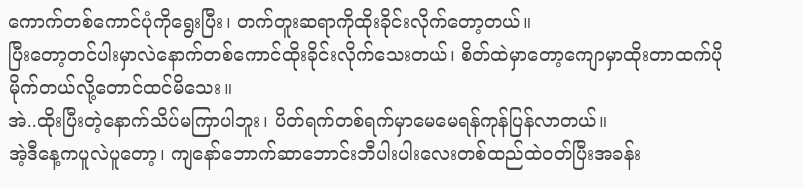ကောက်တစ်ကောင်ပုံကိုရွေးပြီး၊ တက်တူးဆရာကိုထိုးခိုင်းလိုက်တော့တယ်။
ပြီးတော့တင်ပါးမှာလဲနောက်တစ်ကောင်ထိုးခိုင်းလိုက်သေးတယ်၊ စိတ်ထဲမှာတော့ကျောမှာထိုးတာထက်ပိုမိုက်တယ်လို့တောင်ထင်မိသေး။
အဲ..ထိုးပြီးတဲ့နောက်သိပ်မကြာပါဘူး၊ ပိတ်ရက်တစ်ရက်မှာမေမေရန်ကုန်ပြန်လာတယ်။
အဲ့ဒီနေ့ကပူလဲပူတော့၊ ကျနော်ဘောက်ဆာဘောင်းဘီပါးပါးလေးတစ်ထည်ထဲဝတ်ပြီးအခန်း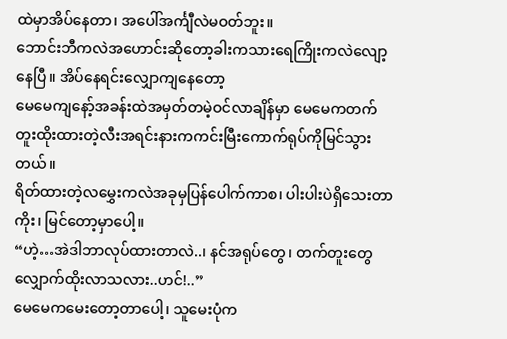ထဲမှာအိပ်နေတာ၊ အပေါ်အင်္ကျီလဲမဝတ်ဘူး။
ဘောင်းဘီကလဲအဟောင်းဆိုတော့ခါးကသားရေကြိုးကလဲလျော့နေပြီ။ အိပ်နေရင်းလျှောကျနေတော့
မေမေကျနော့်အခန်းထဲအမှတ်တမဲ့ဝင်လာချိန်မှာ မေမေကတက်တူးထိုးထားတဲ့လီးအရင်းနားကကင်းမြီးကောက်ရုပ်ကိုမြင်သွားတယ်။
ရိတ်ထားတဲ့လမွှေးကလဲအခုမှပြန်ပေါက်ကာစ၊ ပါးပါးပဲရှိသေးတာကိုး၊ မြင်တော့မှာပေါ့။
“ဟဲ့…အဲဒါဘာလုပ်ထားတာလဲ..၊ နင်အရုပ်တွေ၊ တက်တူးတွေလျှောက်ထိုးလာသလား..ဟင်!..”
မေမေကမေးတော့တာပေါ့၊ သူမေးပုံက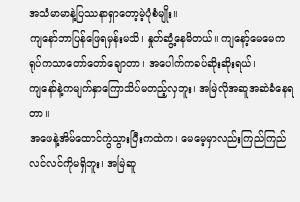အသံမာမာနဲ့ပြဿနာရှာတော့မဲ့ပုံစံမျိုး။
ကျနော်ဘာပြန်ဖြေရမှန်းမသိ၊ နှုတ်ဆွံ့နေမိတယ်။ ကျနော့်မေမေကရုပ်ကသာတော်တော်ချောတာ၊ အပေါက်ကခပ်ဆိုးဆိုးရယ်၊
ကျနော်နဲ့ကမျက်နှာကြောသိပ်မတည့်လှဘူး၊ အမြဲလိုအဆူအဆဲခံနေရတာ။
အဖေနဲ့အိမ်ထောင်ကွဲသွားပြီးကထဲက၊ မေမေ့မှာလည်းကြည်ကြည်လင်လင်ကိုမရှိဘူး၊ အမြဲဆူ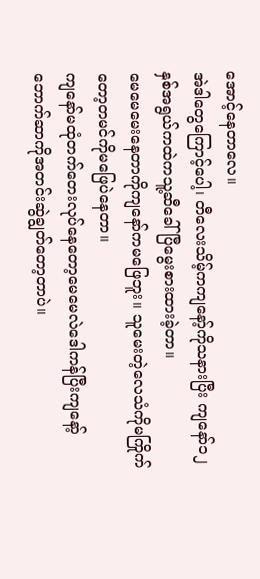အောင့်နေတာလေ။
အဲဒါတွေကြောင့်ပေါ့၊ တီလေးသိမ့်ကကျနော့်ကိုသနားပြီး ကျနော်၁၂နှစ်အရွယ်ကထဲကသူ့ဆီခေါ်ပြီမွေးစားထားခဲ့တာ။
မေမေမေးနေတာကိုကျနော်ကမဖြေဘူး။ သူမေးတဲ့လေသံကိုမကြိုက်တော့တမင်ကိုမဖြေပဲနေတာ။
ကျနော်မထုံတက်တေးလုပ်နေတော့မေမေလဲဒေါကန်ပြီးကျနော့်ဘောက်ဆာကိုအတင်းဆွဲချွတ်တော့တာပဲ။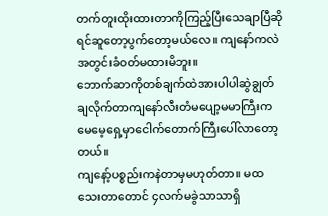တက်တူးထိုးထားတာကိုကြည့်ပြီးသေချာပြီဆိုရင်ဆူတော့ပွက်တော့မယ်လေ။ ကျနော်ကလဲအတွင်းခံဝတ်မထားမိဘူး။
ဘောက်ဆာကိုတစ်ချက်ထဲအားပါပါဆွဲချွတ်ချလိုက်တာကျနော်လီးတံမပျော့မမာကြီးကမေမေ့ရှေ့မှာငေါက်တောက်ကြီးပေါ်လာတော့တယ်။
ကျနော့်ပစ္စည်းကနဲတာမှမဟုတ်တာ။ မထသေးတာတောင် ၄လက်မခွဲသာသာရှိ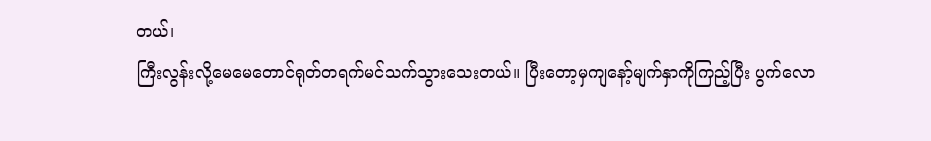တယ်၊
ကြီးလွန်းလို့မေမေတောင်ရုတ်တရက်မင်သက်သွားသေးတယ်။ ပြီးတော့မှကျနော့်မျက်နှာကိုကြည့်ပြီး ပွက်လော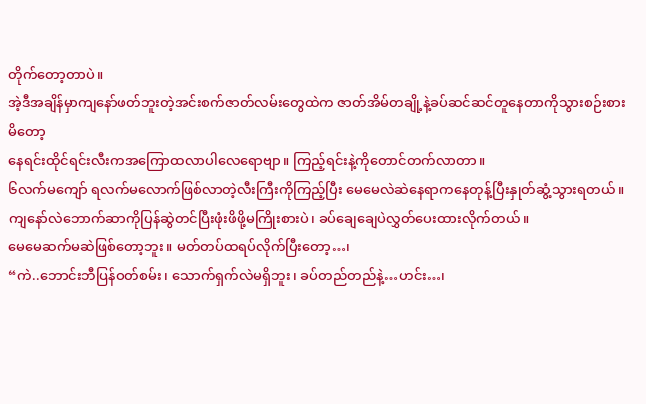တိုက်တော့တာပဲ။
အဲ့ဒီအချိန်မှာကျနော်ဖတ်ဘူးတဲ့အင်းစက်ဇာတ်လမ်းတွေထဲက ဇာတ်အိမ်တချို့နဲ့ခပ်ဆင်ဆင်တူနေတာကိုသွားစဉ်းစားမိတော့
နေရင်းထိုင်ရင်းလီးကအကြောထလာပါလေရောဗျာ။ ကြည့်ရင်းနဲ့ကိုတောင်တက်လာတာ။
၆လက်မကျော် ရလက်မလောက်ဖြစ်လာတဲ့လီးကြီးကိုကြည့်ပြီး မေမေလဲဆဲနေရာကနေတုန့်ပြီးနှုတ်ဆွံ့သွားရတယ်။
ကျနော်လဲဘောက်ဆာကိုပြန်ဆွဲတင်ပြီးဖုံးဖိဖို့မကြိုးစားပဲ၊ ခပ်ချေချေပဲလွှတ်ပေးထားလိုက်တယ်။
မေမေဆက်မဆဲဖြစ်တော့ဘူး။ မတ်တပ်ထရပ်လိုက်ပြီးတော့…၊
“ကဲ..ဘောင်းဘီပြန်ဝတ်စမ်း၊ သောက်ရှက်လဲမရှိဘူး၊ ခပ်တည်တည်နဲ့…ဟင်း…၊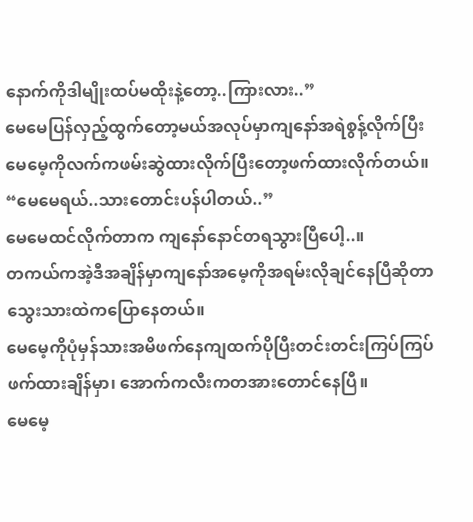နောက်ကိုဒါမျိုးထပ်မထိုးနဲ့တော့..ကြားလား..”
မေမေပြန်လှည့်ထွက်တော့မယ်အလုပ်မှာကျနော်အရဲစွန့်လိုက်ပြီး မေမေ့ကိုလက်ကဖမ်းဆွဲထားလိုက်ပြီးတော့ဖက်ထားလိုက်တယ်။
“မေမေရယ်..သားတောင်းပန်ပါတယ်..”
မေမေထင်လိုက်တာက ကျနော်နောင်တရသွားပြီပေါ့..။
တကယ်ကအဲ့ဒီအချိန်မှာကျနော်အမေ့ကိုအရမ်းလိုချင်နေပြီဆိုတာသွေးသားထဲကပြောနေတယ်။
မေမေ့ကိုပုံမှန်သားအမိဖက်နေကျထက်ပိုပြီးတင်းတင်းကြပ်ကြပ်ဖက်ထားချိန်မှာ၊ အောက်ကလီးကတအားတောင်နေပြီ။
မေမေ့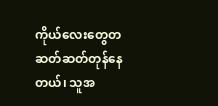ကိုယ်လေးတွေတဆတ်ဆတ်တုန်နေတယ်၊ သူအ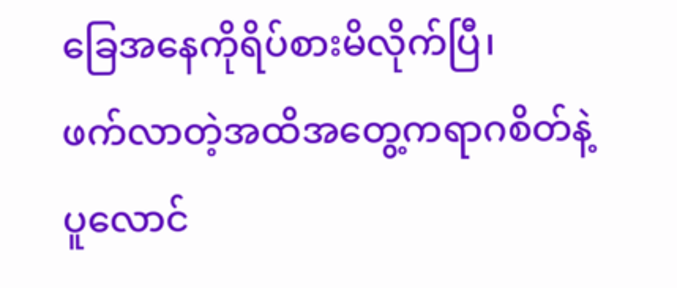ခြေအနေကိုရိပ်စားမိလိုက်ပြီ၊
ဖက်လာတဲ့အထိအတွေ့ကရာဂစိတ်နဲ့ပူလောင်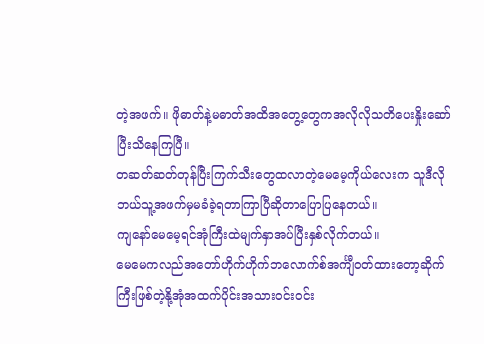တဲ့အဖက်။ ဖိုဓာတ်နဲ့မဓာတ်အထိအတွေ့တွေကအလိုလိုသတိပေးနှိုးဆော်ပြီးသိနေကြပြီ။
တဆတ်ဆတ်တုန်ပြီးကြက်သီးတွေထလာတဲ့မေမေ့ကိုယ်လေးက သူဒီလိုဘယ်သူ့အဖက်မှမခံခဲ့ရတာကြာပြီဆိုတာပြောပြနေတယ်။
ကျနော်မေမေ့ရင်အုံကြီးထဲမျက်နှာအပ်ပြီးနှစ်လိုက်တယ်။
မေမေကလည်အတော်ဟိုက်ဟိုက်ဘလောက်စ်အင်္ကျီဝတ်ထားတော့ဆိုက်ကြီးဖြစ်တဲ့နို့အုံအထက်ပိုင်းအသားဝင်းဝင်း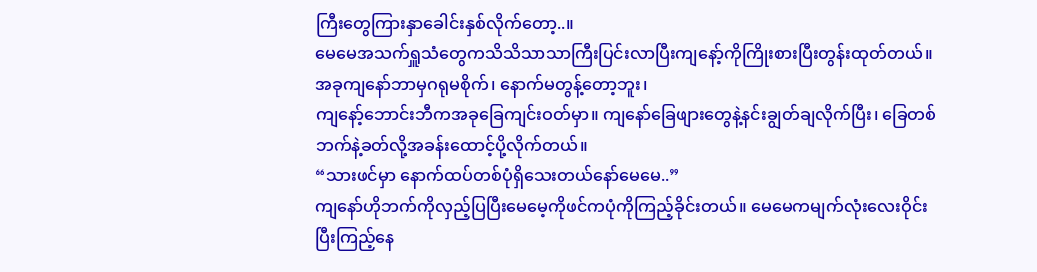ကြီးတွေကြားနှာခေါင်းနှစ်လိုက်တော့..။
မေမေအသက်ရှူသံတွေကသိသိသာသာကြီးပြင်းလာပြီးကျနော့်ကိုကြိုးစားပြီးတွန်းထုတ်တယ်။
အခုကျနော်ဘာမှဂရုမစိုက်၊ နောက်မတွန့်တော့ဘူး၊
ကျနော့်ဘောင်းဘီကအခုခြေကျင်းဝတ်မှာ။ ကျနော်ခြေဖျားတွေနဲ့နင်းချွတ်ချလိုက်ပြီး၊ ခြေတစ်ဘက်နဲ့ခတ်လို့အခန်းထောင့်ပို့လိုက်တယ်။
“သားဖင်မှာ နောက်ထပ်တစ်ပုံရှိသေးတယ်နော်မေမေ..”
ကျနော်ဟိုဘက်ကိုလှည့်ပြပြီးမေမေ့ကိုဖင်ကပုံကိုကြည့်ခိုင်းတယ်။ မေမေကမျက်လုံးလေးဝိုင်းပြီးကြည့်နေ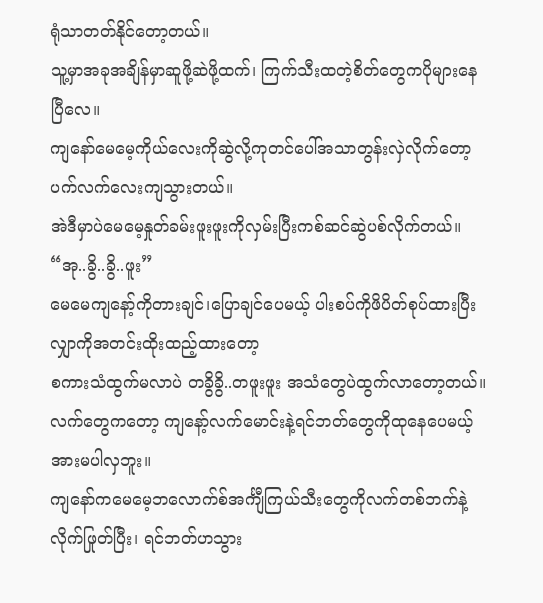ရုံသာတတ်နိုင်တော့တယ်။
သူ့မှာအခုအချိန်မှာဆူဖို့ဆဲဖို့ထက်၊ ကြက်သီးထတဲ့စိတ်တွေကပိုများနေပြီလေ။
ကျနော်မေမေ့ကိုယ်လေးကိုဆွဲလို့ကုတင်ပေါ်အသာတွန်းလှဲလိုက်တော့ပက်လက်လေးကျသွားတယ်။
အဲဒီမှာပဲမေမေ့နှုတ်ခမ်းဖူးဖူးကိုလှမ်းပြီးကစ်ဆင်ဆွဲပစ်လိုက်တယ်။
“အု..ခွိ..ခွိ..ဖူး”
မေမေကျနော့်ကိုတားချင်၊ပြောချင်ပေမယ့် ပါးစပ်ကိုဖိပိတ်စုပ်ထားပြီးလျှာကိုအတင်းထိုးထည့်ထားတော့
စကားသံထွက်မလာပဲ တခွိခွိ..တဖူးဖူး အသံတွေပဲထွက်လာတော့တယ်။
လက်တွေကတော့ ကျနော့်လက်မောင်းနဲ့ရင်ဘတ်တွေကိုထုနေပေမယ့်အားမပါလှဘူး။
ကျနော်ကမေမေ့ဘလောက်စ်အင်္ကျီကြယ်သီးတွေကိုလက်တစ်ဘက်နဲ့လိုက်ဖြုတ်ပြီး၊ ရင်ဘတ်ဟသွား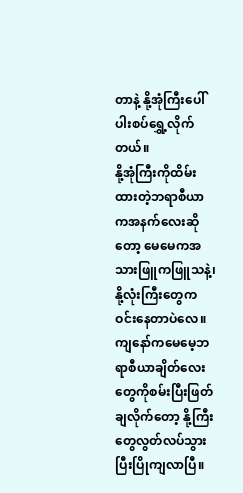တာနဲ့ နို့အုံကြီးပေါ်ပါးစပ်ရွှေ့လိုက်တယ်။
နို့အုံကြီးကိုထိမ်းထားတဲ့ဘရာစီယာကအနက်လေးဆိုတော့ မေမေကအသားဖြူကဖြူသနဲ့၊ နို့လုံးကြီးတွေကဝင်းနေတာပဲလေ။
ကျနော်ကမေမေ့ဘရာစီယာချိတ်လေးတွေကိုစမ်းပြီးဖြတ်ချလိုက်တော့ နို့ကြီးတွေလွတ်လပ်သွားပြီးပြိုကျလာပြီ။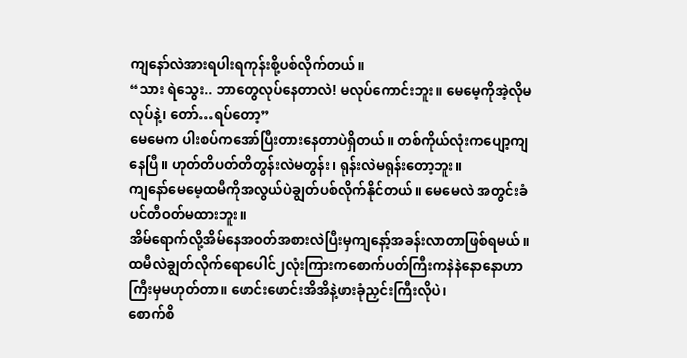ကျနော်လဲအားရပါးရကုန်းစို့ပစ်လိုက်တယ်။
“သား ရဲသွေး.. ဘာတွေလုပ်နေတာလဲ! မလုပ်ကောင်းဘူး။ မေမေ့ကိုအဲ့လိုမလုပ်နဲ့၊ တော်…ရပ်တော့”
မေမေက ပါးစပ်ကအော်ပြီးတားနေတာပဲရှိတယ်။ တစ်ကိုယ်လုံးကပျော့ကျနေပြီ။ ဟုတ်တိပတ်တိတွန်းလဲမတွန်း၊ ရုန်းလဲမရုန်းတော့ဘူး။
ကျနော်မေမေ့ထမီကိုအလွယ်ပဲချွတ်ပစ်လိုက်နိုင်တယ်။ မေမေလဲ အတွင်းခံပင်တီဝတ်မထားဘူး။
အိမ်ရောက်လို့အိမ်နေအဝတ်အစားလဲပြီးမှကျနော့်အခန်းလာတာဖြစ်ရမယ်။
ထမီလဲချွတ်လိုက်ရောပေါင်၂လုံးကြားကစောက်ပတ်ကြီးကနဲနဲနောနောဟာကြီးမှမဟုတ်တာ။ ဖောင်းဖောင်းအိအိနဲ့ဖားခုံညှင်းကြီးလိုပဲ၊
စောက်စိ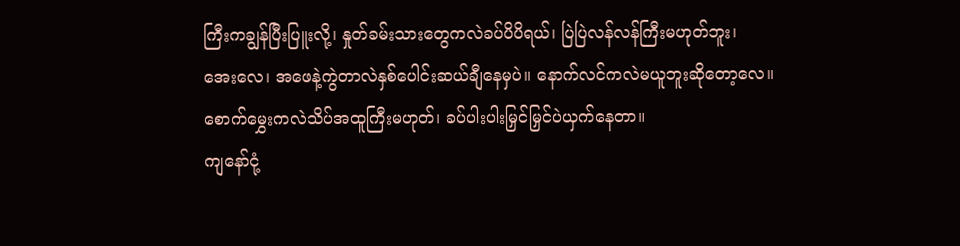ကြီးကချွန်ပြီးပြူးလို့၊ နှုတ်ခမ်းသားတွေကလဲခပ်ပိပိရယ်၊ ပြဲပြဲလန်လန်ကြီးမဟုတ်ဘူး၊
အေးလေ၊ အဖေနဲ့ကွဲတာလဲနှစ်ပေါင်းဆယ်ချီနေမှပဲ။ နောက်လင်ကလဲမယူဘူးဆိုတော့လေ။
စောက်မွှေးကလဲသိပ်အထူကြီးမဟုတ်၊ ခပ်ပါးပါးမြှင်မြှင်ပဲယှက်နေတာ။
ကျနော်ငုံ့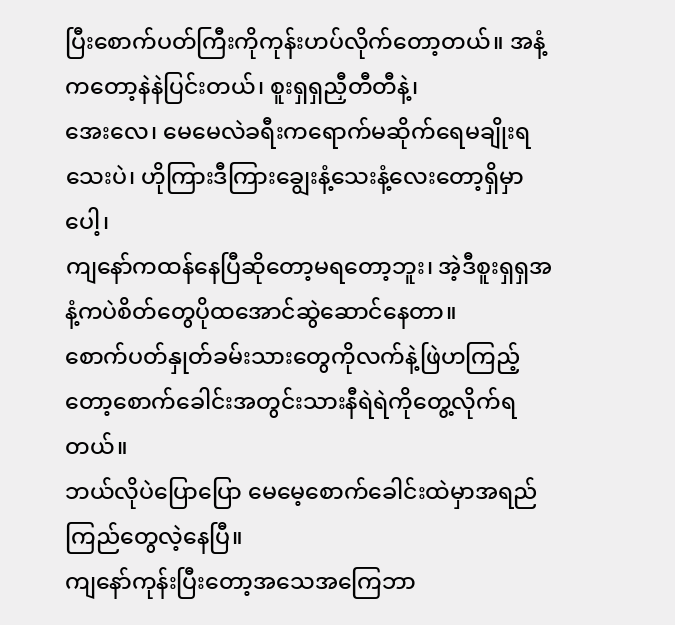ပြီးစောက်ပတ်ကြီးကိုကုန်းဟပ်လိုက်တော့တယ်။ အနံ့ကတော့နဲနဲပြင်းတယ်၊ စူးရှရှညှီတီတီနဲ့၊
အေးလေ၊ မေမေလဲခရီးကရောက်မဆိုက်ရေမချိုးရသေးပဲ၊ ဟိုကြားဒီကြားချွေးနံ့သေးနံ့လေးတော့ရှိမှာပေါ့၊
ကျနော်ကထန်နေပြီဆိုတော့မရတော့ဘူး၊ အဲ့ဒီစူးရှရှအနံ့ကပဲစိတ်တွေပိုထအောင်ဆွဲဆောင်နေတာ။
စောက်ပတ်နှုတ်ခမ်းသားတွေကိုလက်နဲ့ဖြဲဟကြည့်တော့စောက်ခေါင်းအတွင်းသားနီရဲရဲကိုတွေ့လိုက်ရတယ်။
ဘယ်လိုပဲပြောပြော မေမေ့စောက်ခေါင်းထဲမှာအရည်ကြည်တွေလဲ့နေပြီ။
ကျနော်ကုန်းပြီးတော့အသေအကြေဘာ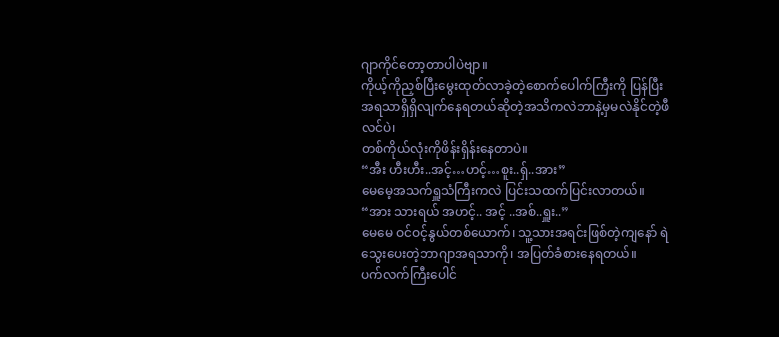ဂျာကိုင်တော့တာပါပဲဗျာ။
ကိုယ့်ကိုညှစ်ပြီးမွေးထုတ်လာခဲ့တဲ့စောက်ပေါက်ကြီးကို ပြန်ပြီးအရသာရှိရှိလျက်နေရတယ်ဆိုတဲ့အသိကလဲဘာနဲ့မှမလဲနိုင်တဲ့ဖီလင်ပဲ၊
တစ်ကိုယ်လုံးကိုဖိန်းရှိန်းနေတာပဲ။
“အီး ဟီးဟီး..အင့်…ဟင့်…စူး..ရှ်..အား”
မေမေ့အသက်ရှူသံကြီးကလဲ ပြင်းသထက်ပြင်းလာတယ်။
“အား သားရယ် အဟင့်.. အင့် ..အစ်..ရှူး..”
မေမေ ဝင်ဝင့်နွယ်တစ်ယောက်၊ သူ့သားအရင်းဖြစ်တဲ့ကျနော် ရဲသွေးပေးတဲ့ဘာဂျာအရသာကို၊ အပြတ်ခံစားနေရတယ်။
ပက်လက်ကြီးပေါင်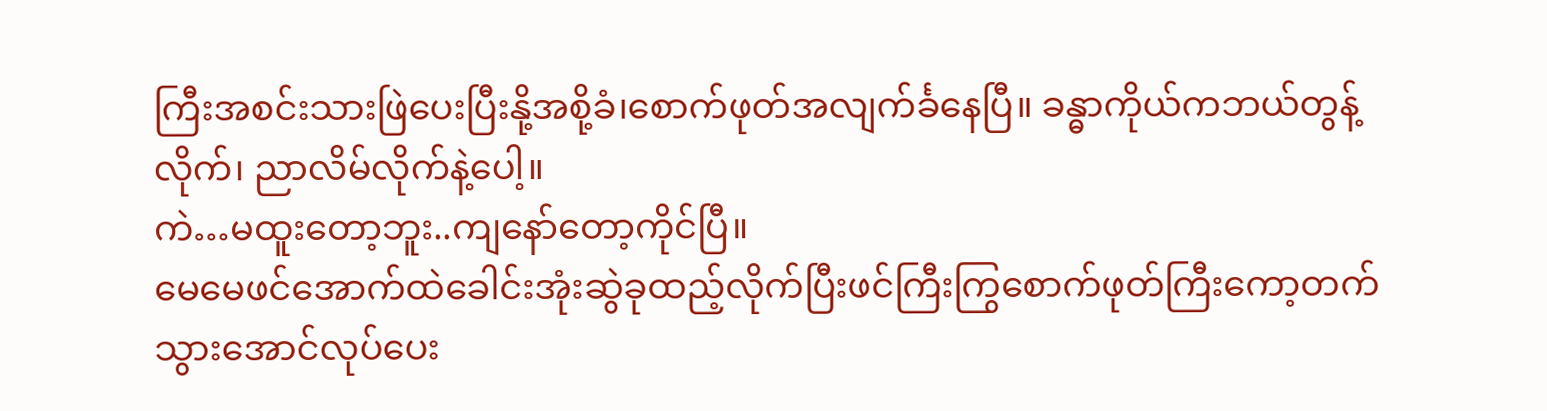ကြီးအစင်းသားဖြဲပေးပြီးနို့အစို့ခံ၊စောက်ဖုတ်အလျက်င်္ခနေပြီ။ ခန္ဓာကိုယ်ကဘယ်တွန့်လိုက်၊ ညာလိမ်လိုက်နဲ့ပေါ့။
ကဲ…မထူးတော့ဘူး..ကျနော်တော့ကိုင်ပြီ။
မေမေဖင်အောက်ထဲခေါင်းအုံးဆွဲခုထည့်လိုက်ပြီးဖင်ကြီးကြွစောက်ဖုတ်ကြီးကော့တက်သွားအောင်လုပ်ပေး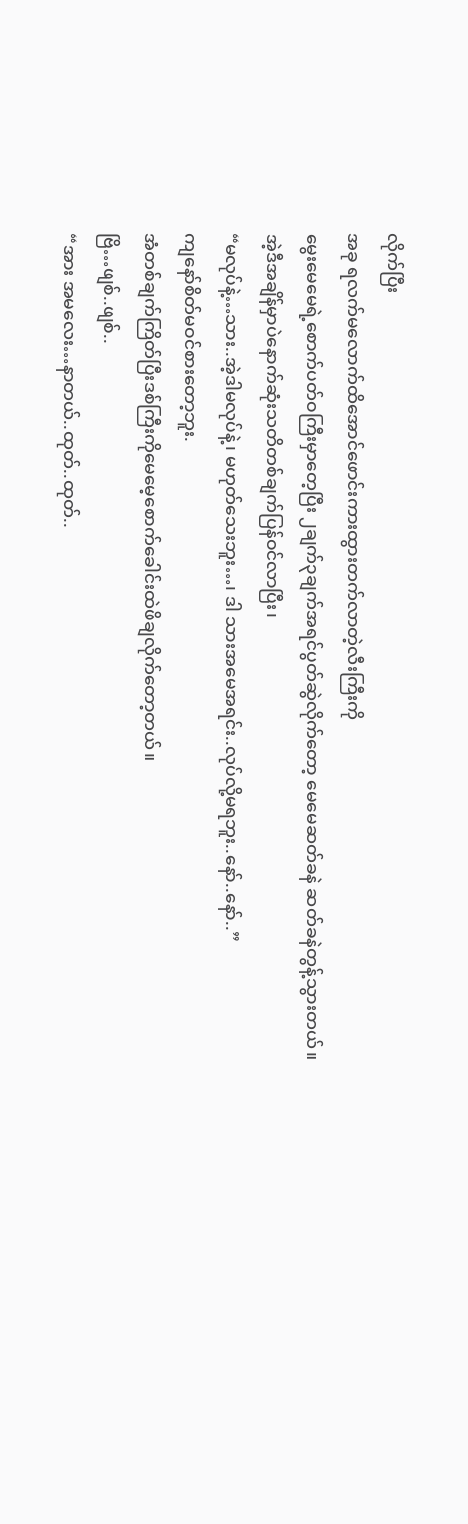လိုက်ပြီး
အခု ရလက်မလောက်ထိအောင်ဖောင်းကားထွားတက်လာတဲ့လီးကြီးကို
မွေးမေမေရဲ့စောက်ပတ်ဝကြီးမှာတေ့ပြီး ၂ချက်၃ချက်အရင်ပွတ်ဆွဲလိုက်တော့ မေမေဆတ်ခနဲ ဆတ်ခနဲတွန့်သွားတယ်။
အဲ့ဒီအချိန်မှာပဲနောက်ဆုံးသတိတစ်ချက်ပြန်ဝင်လာပြီး၊
“မလုပ်နဲ့…သား..အဲ့ဒါမလုပ်နဲ့၊ မဟုတ်သေးဘူး…၊ ဒါ သားအမေအရင်း..လုပ်လို့မရဘူး..နော်..နော်..”
ကျနော်စိတ်မဝင်စားတော့ဘူး.
အံတစ်ချက်ကြိတ်ပြီးဒစ်ကြီးကိုမေမေ့စောက်ခေါင်းထဲဖိချလိုက်တော့တယ်။
ဗြိ…ဖျစ်..ဖျစ်..
“အား အမလေး…နာတယ်..ထုတ်..ထုတ်..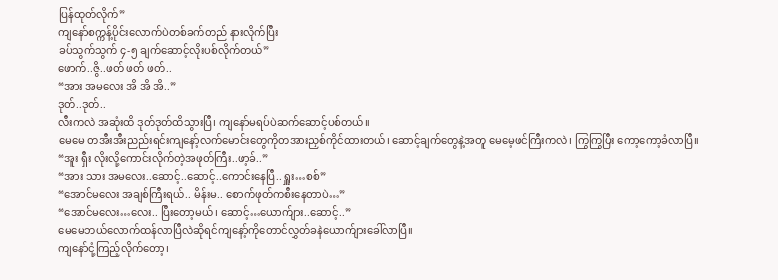ပြန်ထုတ်လိုက်”
ကျနော်စက္ကန့်ပိုင်းလောက်ပဲတစ်ခက်တည် နားလိုက်ပြီး
ခပ်သွက်သွက် ၄-၅ ချက်ဆောင့်လိုးပစ်လိုက်တယ်”
ဖောက်..ဇွိ..ဖတ် ဖတ် ဖတ်..
“အား အမလေး အိ အိ အိ..”
ဒုတ်..ဒုတ်..
လီးကလဲ အဆုံးထိ ဒုတ်ဒုတ်ထိသွားပြီ၊ ကျနော်မရပ်ပဲဆက်ဆောင့်ပစ်တယ်။
မေမေ တအီးအီးညည်းရင်းကျနော့်လက်မောင်းတွေကိုတအားညှစ်ကိုင်ထားတယ်၊ ဆောင့်ချက်တွေနဲ့အတူ မေမေ့ဖင်ကြီးကလဲ၊ ကြွကြွပြီး ကော့ကော့ခံလာပြီ။
“အူး ရှီး လိုးလို့ကောင်းလိုက်တဲ့အဖုတ်ကြီး..ဖာ့ခ်..”
“အား သား အမလေး..ဆောင့်..ဆောင့်..ကောင်းနေပြီ..ရှူး…စစ်”
“အောင်မလေး အချစ်ကြီးရယ်.. မိန်းမ.. စောက်ဖုတ်ကစီးနေတာပဲ…”
“အောင်မလေး…လေး.. ပြီးတော့မယ်၊ ဆောင့်…ယောက်ျား..ဆောင့်..”
မေမေဘယ်လောက်ထန်လာပြီလဲဆိုရင်ကျနော့်ကိုတောင်လွှတ်ခနဲယောက်ျားခေါ်လာပြီ။
ကျနော်ငုံ့ကြည့်လိုက်တော့၊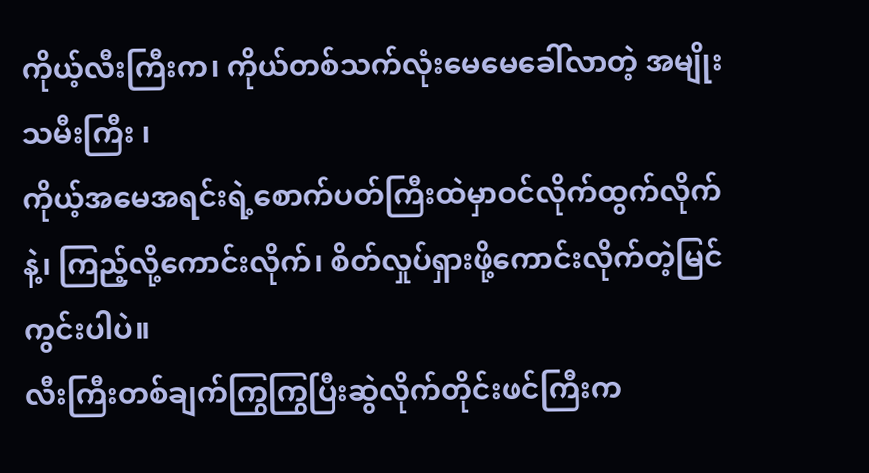ကိုယ့်လီးကြီးက၊ ကိုယ်တစ်သက်လုံးမေမေခေါ်လာတဲ့ အမျိုးသမီးကြီး ၊
ကိုယ့်အမေအရင်းရဲ့စောက်ပတ်ကြီးထဲမှာဝင်လိုက်ထွက်လိုက်နဲ့၊ ကြည့်လို့ကောင်းလိုက်၊ စိတ်လှုပ်ရှားဖို့ကောင်းလိုက်တဲ့မြင်ကွင်းပါပဲ။
လီးကြီးတစ်ချက်ကြွကြွပြီးဆွဲလိုက်တိုင်းဖင်ကြီးက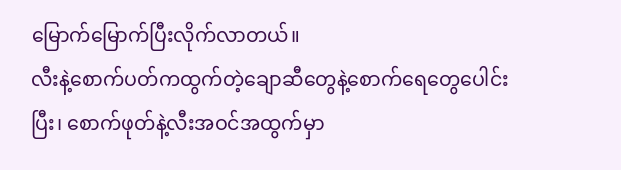မြောက်မြောက်ပြီးလိုက်လာတယ်။
လီးနဲ့စောက်ပတ်ကထွက်တဲ့ချောဆီတွေနဲ့စောက်ရေတွေပေါင်းပြီး၊ စောက်ဖုတ်နဲ့လီးအဝင်အထွက်မှာ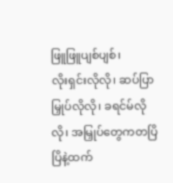ဖြူဖြူပျစ်ပျစ်၊
လိုးရှင်းလိုလို၊ ဆပ်ပြာမြှုပ်လိုလို၊ ခရင်မ်လိုလို၊ အမြှုပ်တွေကတပြိပြိနဲ့ထက်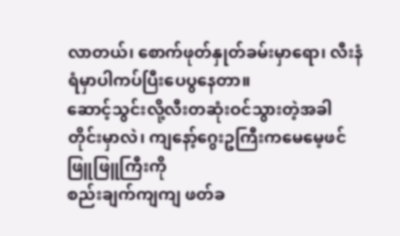လာတယ်၊ စောက်ဖုတ်နှုတ်ခမ်းမှာရော၊ လီးနံရံမှာပါကပ်ပြီးပေပွနေတာ။
ဆောင့်သွင်းလို့လီးတဆုံးဝင်သွားတဲ့အခါတိုင်းမှာလဲ၊ ကျနော့်ဂွေးဥကြီးကမေမေ့ဖင်ဖြူဖြူကြီးကို
စည်းချက်ကျကျ ဖတ်ခ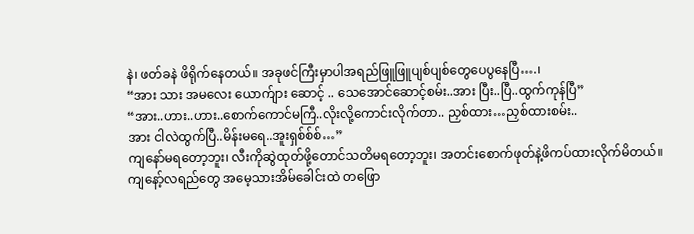နဲ၊ ဖတ်ခနဲ ဖိရိုက်နေတယ်။ အခုဖင်ကြီးမှာပါအရည်ဖြူဖြူပျစ်ပျစ်တွေပေပွနေပြီ….၊
“အား သား အမလေး ယောက်ျား ဆောင့် .. သေအောင်ဆောင့်စမ်း..အား ပြီး..ပြီ..ထွက်ကုန်ပြီ”
“အား..ဟား..ဟား..စောက်ကောင်မကြီ..လိုးလို့ကောင်းလိုက်တာ.. ညှစ်ထား…ညှစ်ထားစမ်း..
အား ငါလဲထွက်ပြီ..မိန်းမရေ..အူးရှစ်စ်စ်…”
ကျနော်မရတော့ဘူး၊ လီးကိုဆွဲထုတ်ဖို့တောင်သတိမရတော့ဘူး၊ အတင်းစောက်ဖုတ်နဲ့ဖိကပ်ထားလိုက်မိတယ်။
ကျနော့်လရည်တွေ အမေ့သားအိမ်ခေါင်းထဲ တဖြော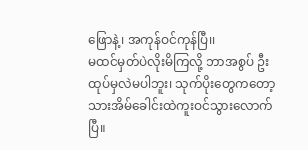ဖြောနဲ့၊ အကုန်ဝင်ကုန်ပြီ၊၊
မထင်မှတ်ပဲလိုးမိကြလို့ ဘာအစွပ် ဦးထုပ်မှလဲမပါဘူး၊ သုက်ပိုးတွေကတော့သားအိမ်ခေါင်းထဲကူးဝင်သွားလောက်ပြီ။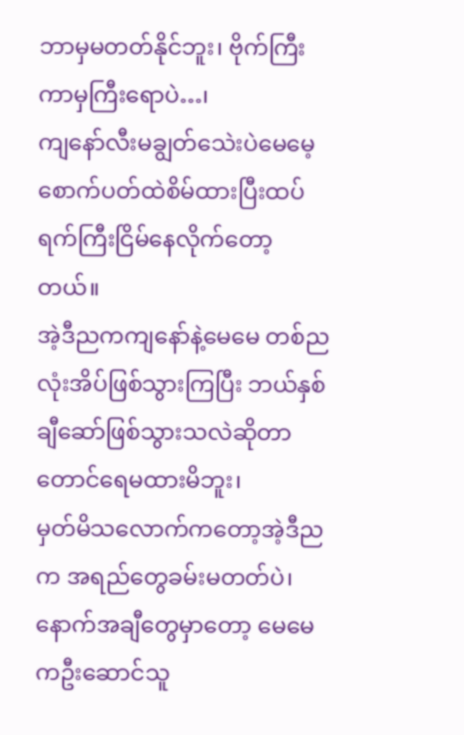ဘာမှမတတ်နိုင်ဘူး၊ ဗိုက်ကြီးကာမှကြီးရောပဲ…၊
ကျနော်လီးမချွတ်သေဲးပဲမေမေ့စောက်ပတ်ထဲစိမ်ထားပြီးထပ်ရက်ကြီးငြိမ်နေလိုက်တော့တယ်။
အဲ့ဒီညကကျနော်နဲ့မေမေ တစ်ညလုံးအိပ်ဖြစ်သွားကြပြီး ဘယ်နှစ်ချီဆော်ဖြစ်သွားသလဲဆိုတာတောင်ရေမထားမိဘူး၊
မှတ်မိသလောက်ကတော့အဲ့ဒီညက အရည်တွေခမ်းမတတ်ပဲ၊
နောက်အချီတွေမှာတော့ မေမေကဦးဆောင်သူ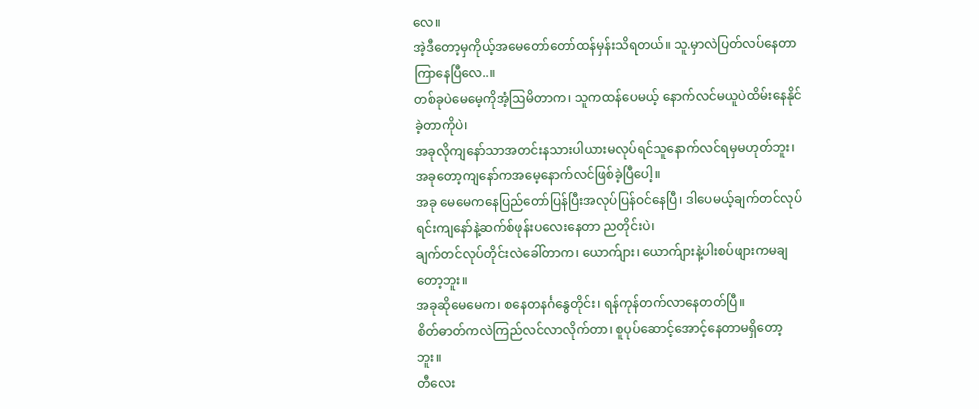လေ။
အဲ့ဒီတော့မှကိုယ့်အမေတော်တော်ထန်မှန်းသိရတယ်။ သူ.မှာလဲပြတ်လပ်နေတာကြာနေပြီလေ..။
တစ်ခုပဲမေမေ့ကိုအံ့ဩမိတာက၊ သူကထန်ပေမယ့် နောက်လင်မယူပဲထိမ်းနေနိုင်ခဲ့တာကိုပဲ၊
အခုလိုကျနော်သာအတင်းနသားပါယားမလုပ်ရင်သူနောက်လင်ရမှမဟုတ်ဘူး၊
အခုတော့ကျနော်ကအမေ့နောက်လင်ဖြစ်ခဲ့ပြီပေါ့။
အခု မေမေကနေပြည်တော်ပြန်ပြီးအလုပ်ပြန်ဝင်နေပြီ၊ ဒါပေမယ့်ချက်တင်လုပ်ရင်းကျနော်နဲ့ဆက်စ်ဖုန်းပလေးနေတာ ညတိုင်းပဲ၊
ချက်တင်လုပ်တိုင်းလဲခေါ်တာက၊ ယောက်ျား၊ ယောက်ျားနဲ့ပါးစပ်ဖျားကမချတော့ဘူး။
အခုဆိုမေမေက၊ စနေတနင်္ဂနွေတိုင်း၊ ရန်ကုန်တက်လာနေတတ်ပြီ။
စိတ်ဓာတ်ကလဲကြည်လင်လာလိုက်တာ၊ စူပုပ်ဆောင့်အောင့်နေတာမရှိတော့ဘူး။
တီလေး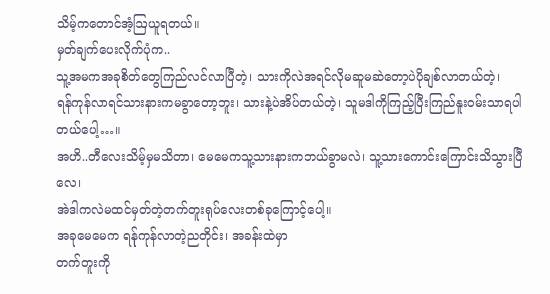သိမ့်ကတောင်အံ့ဩယူရတယ်။
မှတ်ချက်ပေးလိုက်ပုံက..
သူ့အမကအခုစိတ်တွေကြည်လင်လာပြီတဲ့၊ သားကိုလဲအရင်လိုမဆူမဆဲတော့ပဲပိုချစ်လာတယ်တဲ့၊
ရန်ကုန်လာရင်သားနားကမခွာတော့ဘူး၊ သားနဲ့ပဲအိပ်တယ်တဲ့၊ သူမဒါကိုကြည့်ပြီးကြည်နူးဝမ်းသာရပါတယ်ပေါ့…။
အဟိ..တီလေးသိမ့်မှမသိတာ၊ မေမေကသူ့သားနားကဘယ်ခွာမလဲ၊ သူ့သားကောင်းကြောင်းသိသွားပြီလေ၊
အဲဒါကလဲမထင်မှတ်တဲ့တက်တူးရုပ်လေးတစ်ခုကြောင့်ပေါ့။
အခုမေမေက ရန်ုကုန်လာတဲ့ညတိုင်း၊ အခန်းထဲမှာ
တက်တူးကို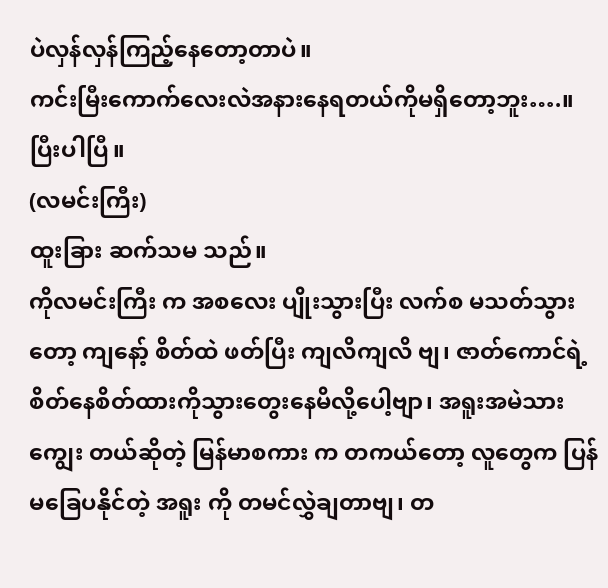ပဲလှန်လှန်ကြည့်နေတော့တာပဲ။
ကင်းမြီးကောက်လေးလဲအနားနေရတယ်ကိုမရှိတော့ဘူး….။
ပြီးပါပြီ။
(လမင်းကြီး)
ထူးခြား ဆက်သမ သည်။
ကိုလမင်းကြီး က အစလေး ပျိုးသွားပြီး လက်စ မသတ်သွားတော့ ကျနော့် စိတ်ထဲ ဖတ်ပြီး ကျလိကျလိ ဗျ၊ ဇာတ်ကောင်ရဲ့ စိတ်နေစိတ်ထားကိုသွားတွေးနေမိလို့ပေါ့ဗျာ၊ အရူးအမဲသား ကျွေး တယ်ဆိုတဲ့ မြန်မာစကား က တကယ်တော့ လူတွေက ပြန်မခြေပနိုင်တဲ့ အရူး ကို တမင်လွှဲချတာဗျ၊ တ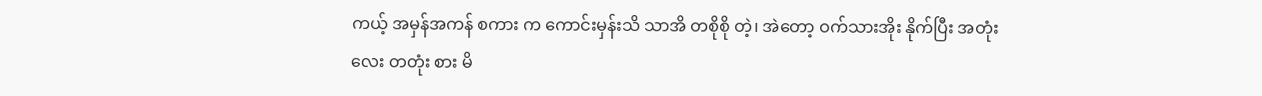ကယ့် အမှန်အကန် စကား က ကောင်းမှန်းသိ သာအိ တစိုစို တဲ့၊ အဲတော့ ဝက်သားအိုး နိုက်ပြီး အတုံးလေး တတုံး စား မိ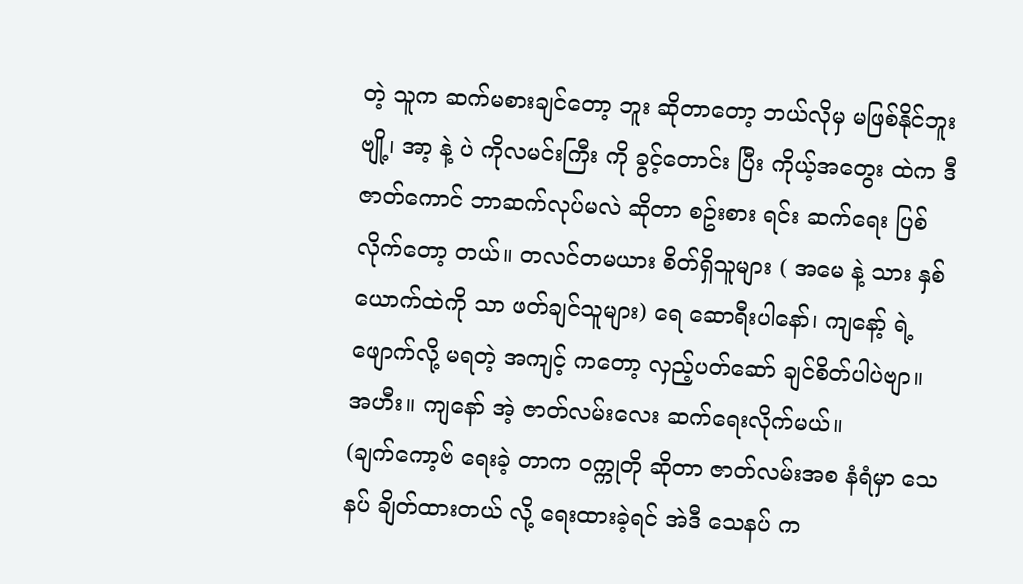တဲ့ သူက ဆက်မစားချင်တော့ ဘူး ဆိုတာတော့ ဘယ်လိုမှ မဖြစ်နိုင်ဘူးဗျို့၊ အာ့ နဲ့ ပဲ ကိုလမင်းကြီး ကို ခွင့်တောင်း ပြီး ကိုယ့်အတွေး ထဲက ဒီဇာတ်ကောင် ဘာဆက်လုပ်မလဲ ဆိုတာ စဥ်းစား ရင်း ဆက်ရေး ပြစ်လိုက်တော့ တယ်။ တလင်တမယား စိတ်ရှိသူများ ( အမေ နဲ့ သား နှစ်ယောက်ထဲကို သာ ဖတ်ချင်သူများ) ရေ ဆောရီးပါနော်၊ ကျနော့် ရဲ့ ဖျောက်လို့ မရတဲ့ အကျင့် ကတော့ လှည့်ပတ်ဆော် ချင်စိတ်ပါပဲဗျာ။ အဟီး။ ကျနော် အဲ့ ဇာတ်လမ်းလေး ဆက်ရေးလိုက်မယ်။
(ချက်ကော့ဗ် ရေးခဲ့ တာက ဝက္ကုတို ဆိုတာ ဇာတ်လမ်းအစ နံရံမှာ သေနပ် ချိတ်ထားတယ် လို့ ရေးထားခဲ့ရင် အဲဒီ သေနပ် က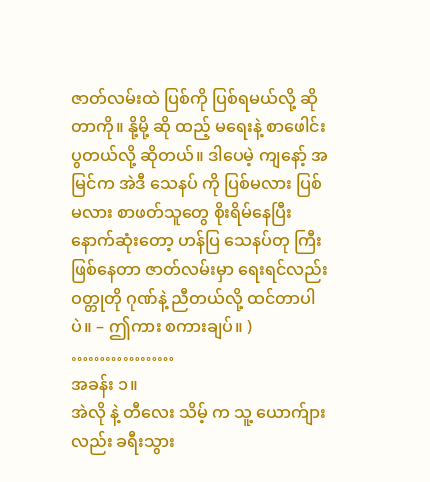ဇာတ်လမ်းထဲ ပြစ်ကို ပြစ်ရမယ်လို့ ဆိုတာကို။ နို့မို့ ဆို ထည့် မရေးနဲ့ စာဖေါင်းပွတယ်လို့ ဆိုတယ်။ ဒါပေမဲ့ ကျနော့် အမြင်က အဲဒီ သေနပ် ကို ပြစ်မလား ပြစ်မလား စာဖတ်သူတွေ စိုးရိမ်နေပြီး နောက်ဆုံးတော့ ဟန်ပြ သေနပ်တု ကြီး ဖြစ်နေတာ ဇာတ်လမ်းမှာ ရေးရင်လည်း ဝတ္တုတို ဂုဏ်နဲ့ ညီတယ်လို့ ထင်တာပါပဲ။ – ဤကား စကားချပ်။ )
………………
အခန်း ၁။
အဲလို နဲ့ တီလေး သိမ့် က သူ့ ယောက်ျား လည်း ခရီးသွား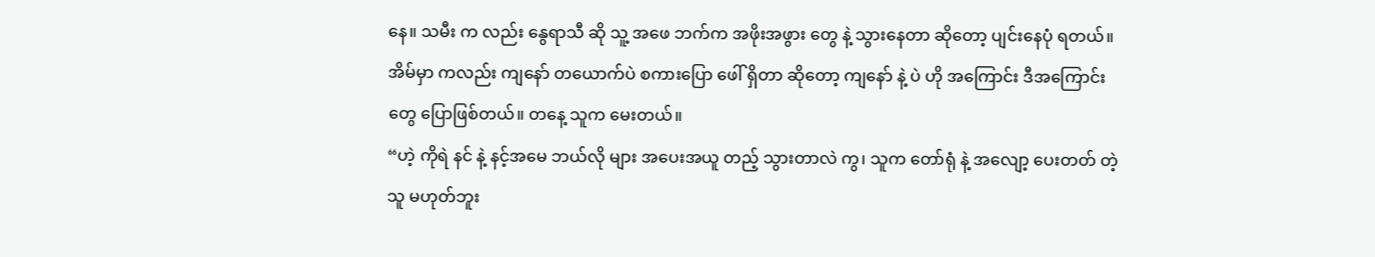နေ။ သမီး က လည်း နွေရာသီ ဆို သူ့ အဖေ ဘက်က အဖိုးအဖွား တွေ နဲ့ သွားနေတာ ဆိုတော့ ပျင်းနေပုံ ရတယ်။ အိမ်မှာ ကလည်း ကျနော် တယောက်ပဲ စကားပြော ဖေါ် ရှိတာ ဆိုတော့ ကျနော် နဲ့ ပဲ ဟို အကြောင်း ဒီအကြောင်းတွေ ပြောဖြစ်တယ်။ တနေ့ သူက မေးတယ်။
“ဟဲ့ ကိုရဲ နင် နဲ့ နင့်အမေ ဘယ်လို များ အပေးအယူ တည့် သွားတာလဲ ကွ၊ သူက တော်ရုံ နဲ့ အလျော့ ပေးတတ် တဲ့သူ မဟုတ်ဘူး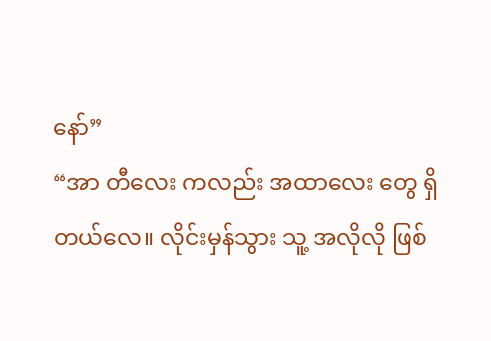နော်”
“အာ တီလေး ကလည်း အထာလေး တွေ ရှိတယ်လေ။ လိုင်းမှန်သွား သူ့ အလိုလို ဖြစ်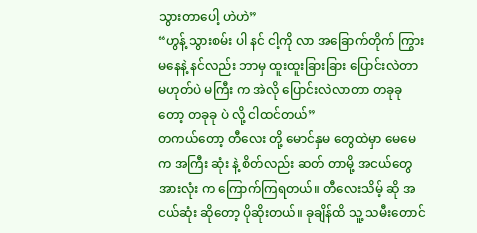သွားတာပေါ့ ဟဲဟဲ”
“ဟွန့် သွားစမ်း ပါ နင် ငါ့ကို လာ အခြောက်တိုက် ကြွားမနေနဲ့ နင်လည်း ဘာမှ ထူးထူးခြားခြား ပြောင်းလဲတာ မဟုတ်ပဲ မကြီး က အဲလို ပြောင်းလဲလာတာ တခုခု တော့ တခုခု ပဲ လို့ ငါထင်တယ်”
တကယ်တော့ တီလေး တို့ မောင်နှမ တွေထဲမှာ မေမေ က အကြီး ဆုံး နဲ့ စိတ်လည်း ဆတ် တာမို့ အငယ်တွေ အားလုံး က ကြောက်ကြရတယ်။ တီလေးသိမ့် ဆို အငယ်ဆုံး ဆိုတော့ ပိုဆိုးတယ်။ ခုချိန်ထိ သူ့ သမီးတောင်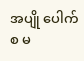အပျို ပေါက်စ မ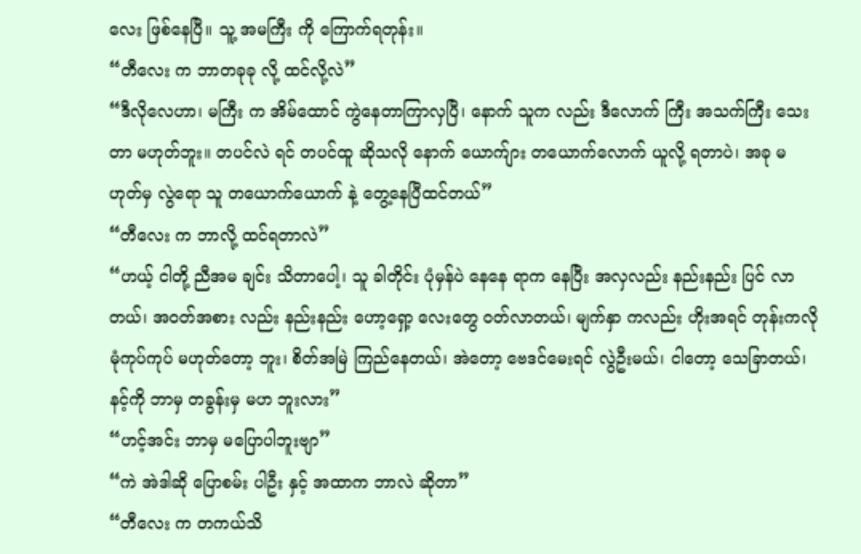လေး ဖြစ်နေပြီ။ သူ့ အမကြီး ကို ကြောက်ရတုန်း။
“တီလေး က ဘာတခုခု လို့ ထင်လို့လဲ”
“ဒီလိုလေဟာ၊ မကြီး က အိမ်ထောင် ကွဲနေတာကြာလှပြီ၊ နောက် သူက လည်း ဒီလောက် ကြီး အသက်ကြီး သေးတာ မဟုတ်ဘူး။ တပင်လဲ ရင် တပင်ထူ ဆိုသလို နောက် ယောက်ျား တယောက်လောက် ယူလို့ ရတာပဲ၊ အခု မဟုတ်မှ လွဲရော သူ တယောက်ယောက် နဲ့ တွေ့နေပြီထင်တယ်”
“တီလေး က ဘာလို့ ထင်ရတာလဲ”
“ဟယ့် ငါတို့ ညီအမ ချင်း သိတာပေါ့၊ သူ ခါတိုင်း ပုံမှန်ပဲ နေနေ ရာက နေပြီး အလှလည်း နည်းနည်း ပြင် လာတယ်၊ အဝတ်အစား လည်း နည်းနည်း ဟော့ရှော့ လေးတွေ ဝတ်လာတယ်၊ မျက်နှာ ကလည်း ဟိုးအရင် တုန်းကလို မုံကုပ်ကုပ် မဟုတ်တော့ ဘူး၊ စိတ်အမြဲ ကြည်နေတယ်၊ အဲတော့ ဗေဒင်မေးရင် လွဲဦးမယ်၊ ငါတော့ သေခြာတယ်၊ နင့်ကို ဘာမှ တခွန်းမှ မဟ ဘူးလား”
“ဟင့်အင်း ဘာမှ မပြောပါဘူးဗျာ”
“ကဲ အဲဒါဆို ပြောစမ်း ပါဦး နှင့် အထာက ဘာလဲ ဆိုတာ”
“တီလေး က တကယ်သိ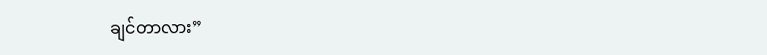ချင်တာလား”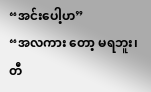“အင်းပေါ့ဟ”
“အလကား တော့ မရဘူး၊ တီ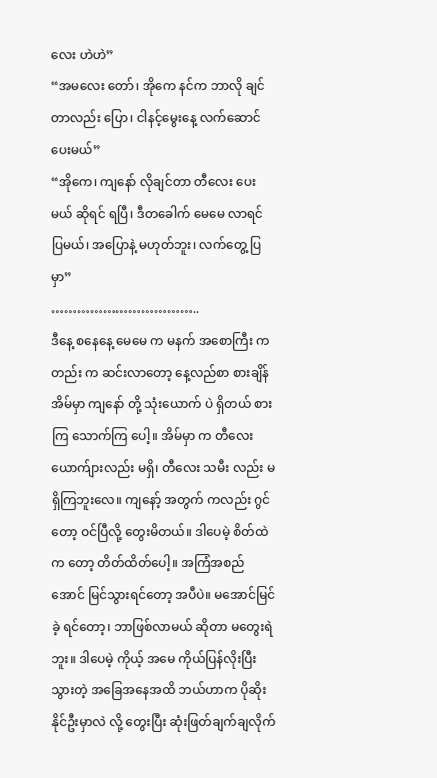လေး ဟဲဟဲ”
“အမလေး တော်၊ အိုကေ နင်က ဘာလို ချင်တာလည်း ပြော၊ ငါနင့်မွေးနေ့ လက်ဆောင် ပေးမယ်”
“အိုကေ၊ ကျနော် လိုချင်တာ တီလေး ပေးမယ် ဆိုရင် ရပြီ၊ ဒီတခေါက် မေမေ လာရင် ပြမယ်၊ အပြောနဲ့ မဟုတ်ဘူး၊ လက်တွေ့ ပြမှာ”
……………………………..
ဒီနေ့ စနေနေ့ မေမေ က မနက် အစောကြီး ကတည်း က ဆင်းလာတော့ နေ့လည်စာ စားချိန် အိမ်မှာ ကျနော် တို့ သုံးယောက် ပဲ ရှိတယ် စားကြ သောက်ကြ ပေါ့။ အိမ်မှာ က တီလေး ယောက်ျားလည်း မရှိ၊ တီလေး သမီး လည်း မရှိကြဘူးလေ။ ကျနော့် အတွက် ကလည်း ဂွင် တော့ ဝင်ပြီလို့ တွေးမိတယ်။ ဒါပေမဲ့ စိတ်ထဲက တော့ တိတ်ထိတ်ပေါ့။ အကြံအစည်အောင် မြင်သွားရင်တော့ အပီပဲ။ မအောင်မြင်ခဲ့ ရင်တော့၊ ဘာဖြစ်လာမယ် ဆိုတာ မတွေးရဲဘူး။ ဒါပေမဲ့ ကိုယ့် အမေ ကိုယ်ပြန်လိုးပြီး သွားတဲ့ အခြေအနေအထိ ဘယ်ဟာက ပိုဆိုးနိုင်ဦးမှာလဲ လို့ တွေးပြီး ဆုံးဖြတ်ချက်ချလိုက်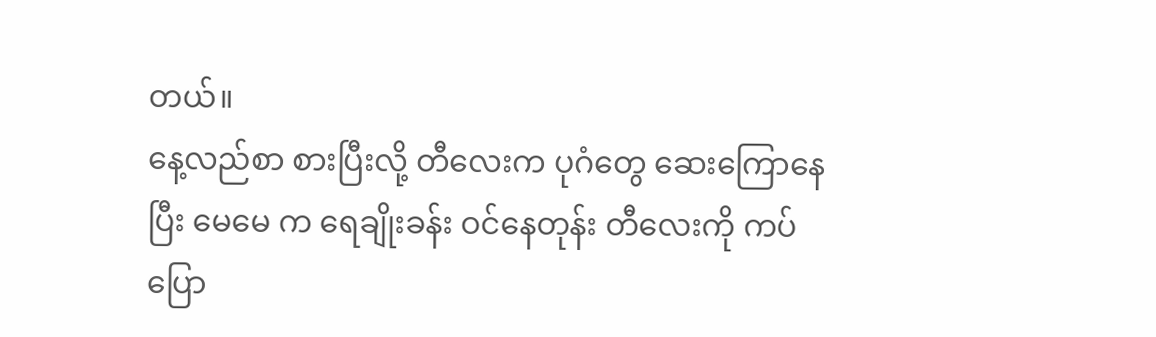တယ်။
နေ့လည်စာ စားပြီးလို့ တီလေးက ပုဂံတွေ ဆေးကြောနေပြီး မေမေ က ရေချိုးခန်း ဝင်နေတုန်း တီလေးကို ကပ်ပြော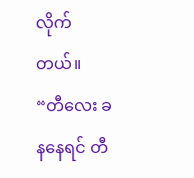လိုက်တယ်။
“တီလေး ခနနေရင် တီ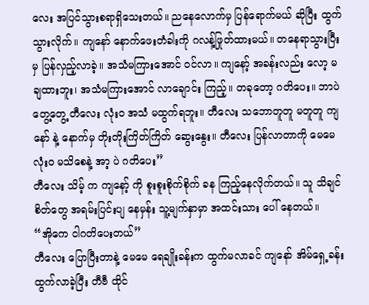လေး အပြင်သွားစရာရှိသေးတယ်။ ညနေလောက်မှ ပြန်ရောက်မယ် ဆိုပြီး ထွက်သွားလိုက်။ ကျနော် နောက်ဖေးတံခါးကို ဂလန့်ဖြုတ်ထားမယ်။ တနေရာသွားပြီး မှ ပြန်လှည့်လာခဲ့။ အသံမကြားအောင် ဝင်လာ။ ကျနော့် အခန်းလည်း လော့ မချထားဘူး၊ အသံမကြားအောင် လာချောင်း ကြည့်။ တခုတော့ ဂတိပေး။ ဘာပဲ တွေ့တွေ့ တီလေး လုံးဝ အသံ မထွက်ရဘူး။ တီလေး သဘောတူတူ မတူတူ ကျနော် နဲ့ နောက်မှ တိုးတိုးကြိတ်ကြိတ် ဆွေးနွေး။ တီလေး ပြန်လာတာကို မေမေ လုံးဝ မသိစေနဲ့ အာ့ ပဲ ဂတိပေး”
တီလေး သိမ့် က ကျနော့် ကို စူးစူးစိုက်စိုက် ခန ကြည့်နေလိုက်တယ်။ သူ သိချင်စိတ်တွေ အရမ်းပြင်းပျ နေမှန်း သူ့မျက်နှာမှာ အထင်းသား ပေါ် နေတယ်။
“အိုကေ ငါဂတိပေးတယ်”
တီလေး ပြောပြီးတာနဲ့ မေမေ ရေချိုးခန်းက ထွက်မလာခင် ကျနော် အိမ်ရှေ့ခန်း ထွက်လာခဲ့ပြီး တီဗီ ထိုင်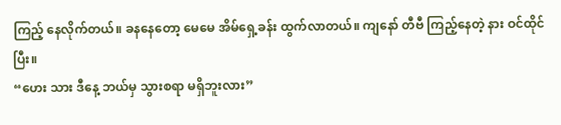ကြည့် နေလိုက်တယ်။ ခနနေတော့ မေမေ အိမ်ရှေ့ခန်း ထွက်လာတယ်။ ကျနော် တီဗီ ကြည့်နေတဲ့ နား ဝင်ထိုင်ပြီး။
“ဟေး သား ဒီနေ့ ဘယ်မှ သွားစရာ မရှိဘူးလား”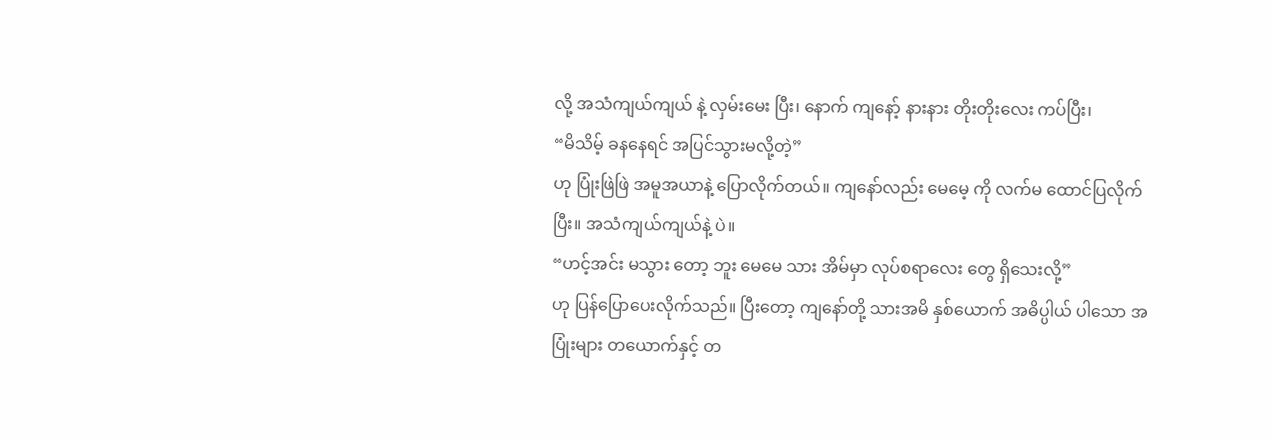လို့ အသံကျယ်ကျယ် နဲ့ လှမ်းမေး ပြီး၊ နောက် ကျနော့် နားနား တိုးတိုးလေး ကပ်ပြီး၊
“မိသိမ့် ခနနေရင် အပြင်သွားမလို့တဲ့”
ဟု ပြုံးဖြဲဖြဲ အမူအယာနဲ့ ပြောလိုက်တယ်။ ကျနော်လည်း မေမေ့ ကို လက်မ ထောင်ပြလိုက်ပြီး။ အသံကျယ်ကျယ်နဲ့ ပဲ။
“ဟင့်အင်း မသွား တော့ ဘူး မေမေ သား အိမ်မှာ လုပ်စရာလေး တွေ ရှိသေးလို့”
ဟု ပြန်ပြောပေးလိုက်သည်။ ပြီးတော့ ကျနော်တို့ သားအမိ နှစ်ယောက် အဓိပ္ပါယ် ပါသော အပြုံးများ တယောက်နှင့် တ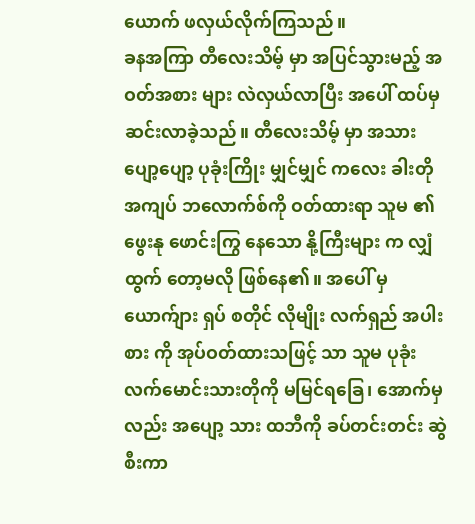ယောက် ဖလှယ်လိုက်ကြသည်။
ခနအကြာ တီလေးသိမ့် မှာ အပြင်သွားမည့် အဝတ်အစား များ လဲလှယ်လာပြီး အပေါ် ထပ်မှ ဆင်းလာခဲ့သည်။ တီလေးသိမ့် မှာ အသား ပျော့ပျော့ ပုခုံးကြိုး မျှင်မျှင် ကလေး ခါးတို အကျပ် ဘလောက်စ်ကို ဝတ်ထားရာ သူမ ၏ ဖွေးနု ဖောင်းကြွ နေသော နို့ကြီးများ က လျှံထွက် တော့မလို ဖြစ်နေ၏။ အပေါ် မှ ယောက်ျား ရှပ် စတိုင် လိုမျိုး လက်ရှည် အပါးစား ကို အုပ်ဝတ်ထားသဖြင့် သာ သူမ ပုခုံး လက်မောင်းသားတိုကို မမြင်ရခြေ၊ အောက်မှ လည်း အပျော့ သား ထဘီကို ခပ်တင်းတင်း ဆွဲစီးကာ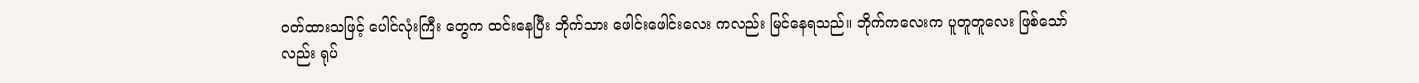ဝတ်ထားသဖြင့် ပေါင်လုံးကြီး တွေက ထင်းနေပြီး ဘိုက်သား ဖေါင်းဖေါင်းလေး ကလည်း မြင်နေရသည်။ ဘိုက်ကလေးက ပူတူတူလေး ဖြစ်သော်လည်း ရုပ်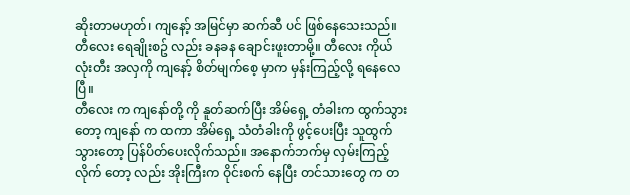ဆိုးတာမဟုတ်၊ ကျနော့် အမြင်မှာ ဆက်ဆီ ပင် ဖြစ်နေသေးသည်။ တီလေး ရေချိုးစဥ် လည်း ခနခန ချောင်းဖူးတာမို့။ တီလေး ကိုယ်လုံးတီး အလှကို ကျနော့် စိတ်မျက်စေ့ မှာက မှန်းကြည့်လို့ ရနေလေ ပြီ။
တီလေး က ကျနော်တို့ ကို နူတ်ဆက်ပြီး အိမ်ရှေ့ တံခါးက ထွက်သွားတော့ ကျနော် က ထကာ အိမ်ရှေ့ သံတံခါးကို ဖွင့်ပေးပြီး သူထွက် သွားတော့ ပြန်ပိတ်ပေးလိုက်သည်။ အနောက်ဘက်မှ လှမ်းကြည့်လိုက် တော့ လည်း အိုးကြီးက ဝိုင်းစက် နေပြီး တင်သားတွေ က တ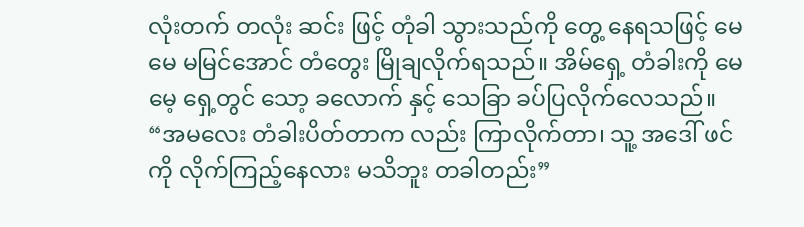လုံးတက် တလုံး ဆင်း ဖြင့် တုံခါ သွားသည်ကို တွေ့ နေရသဖြင့် မေမေ မမြင်အောင် တံတွေး မြိုချလိုက်ရသည်။ အိမ်ရှေ့ တံခါးကို မေမေ့ ရှေ့တွင် သော့ ခလောက် နှင့် သေခြာ ခပ်ပြလိုက်လေသည်။
“အမလေး တံခါးပိတ်တာက လည်း ကြာလိုက်တာ၊ သူ့ အဒေါ် ဖင်ကို လိုက်ကြည့်နေလား မသိဘူး တခါတည်း”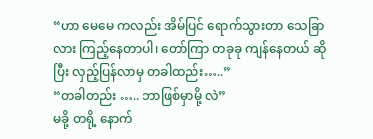“ဟာ မေမေ ကလည်း အိမ်ပြင် ရောက်သွားတာ သေခြာလား ကြည့်နေတာပါ၊ တော်ကြာ တခုခု ကျန်နေတယ် ဆိုပြီး လှည့်ပြန်လာမှ တခါထည်း…..”
“တခါတည်း ….. ဘာဖြစ်မှာမို့ လဲ”
မခို့ တရို့ နောက်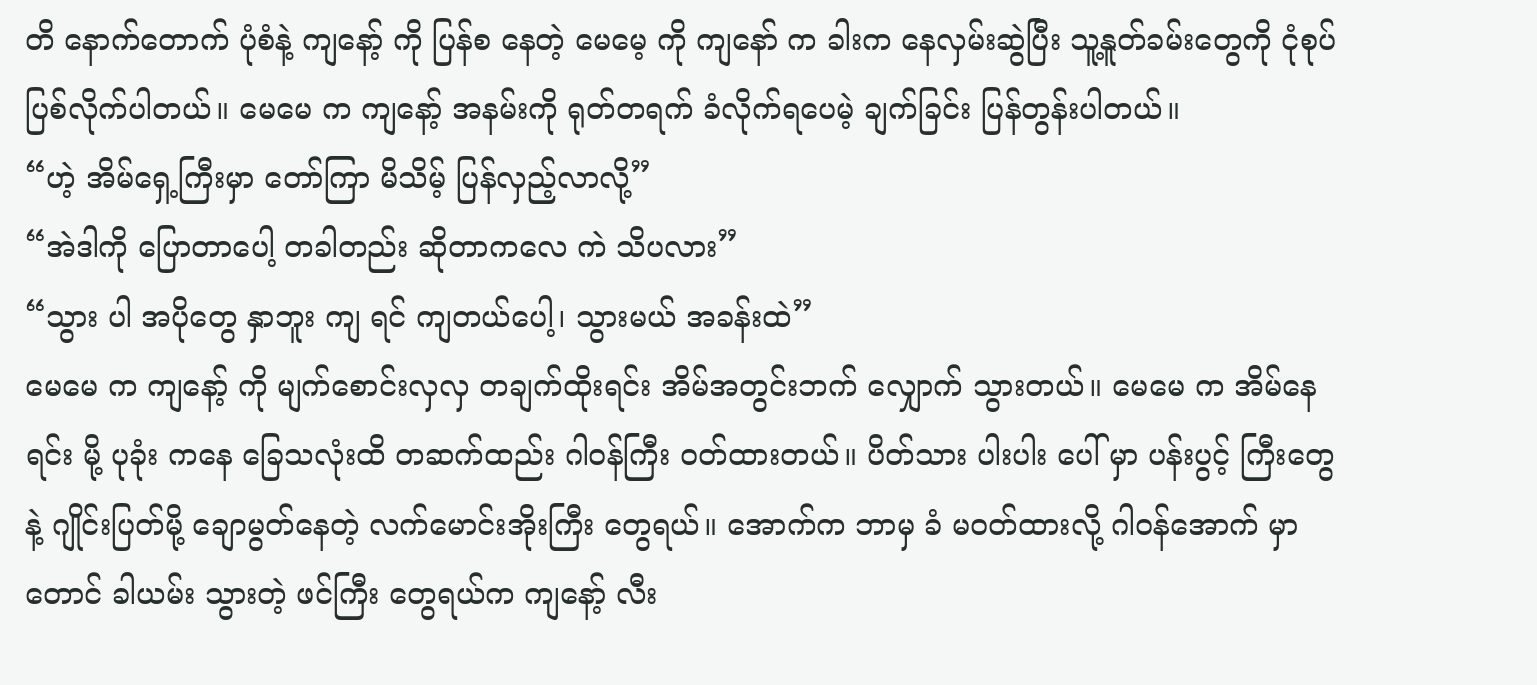တိ နောက်တောက် ပုံစံနဲ့ ကျနော့် ကို ပြန်စ နေတဲ့ မေမေ့ ကို ကျနော် က ခါးက နေလှမ်းဆွဲပြီး သူ့နူတ်ခမ်းတွေကို ငုံစုပ်ပြစ်လိုက်ပါတယ်။ မေမေ က ကျနော့် အနမ်းကို ရုတ်တရက် ခံလိုက်ရပေမဲ့ ချက်ခြင်း ပြန်တွန်းပါတယ်။
“ဟဲ့ အိမ်ရှေ့ကြီးမှာ တော်ကြာ မိသိမ့် ပြန်လှည့်လာလို့”
“အဲဒါကို ပြောတာပေါ့ တခါတည်း ဆိုတာကလေ ကဲ သိပလား”
“သွား ပါ အပိုတွေ နှာဘူး ကျ ရင် ကျတယ်ပေါ့၊ သွားမယ် အခန်းထဲ”
မေမေ က ကျနော့် ကို မျက်စောင်းလှလှ တချက်ထိုးရင်း အိမ်အတွင်းဘက် လျှောက် သွားတယ်။ မေမေ က အိမ်နေရင်း မို့ ပုခုံး ကနေ ခြေသလုံးထိ တဆက်ထည်း ဂါဝန်ကြီး ဝတ်ထားတယ်။ ပိတ်သား ပါးပါး ပေါ် မှာ ပန်းပွင့် ကြီးတွေနဲ့ ဂျိုင်းပြတ်မို့ ချောမွတ်နေတဲ့ လက်မောင်းအိုးကြီး တွေရယ်။ အောက်က ဘာမှ ခံ မဝတ်ထားလို့ ဂါဝန်အောက် မှာတောင် ခါယမ်း သွားတဲ့ ဖင်ကြီး တွေရယ်က ကျနော့် လီး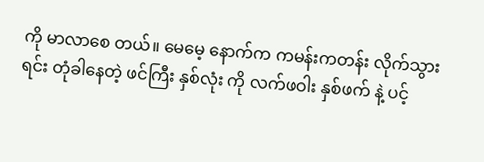ကို မာလာစေ တယ်။ မေမေ့ နောက်က ကမန်းကတန်း လိုက်သွားရင်း တုံခါနေတဲ့ ဖင်ကြီး နှစ်လုံး ကို လက်ဖဝါး နှစ်ဖက် နဲ့ ပင့်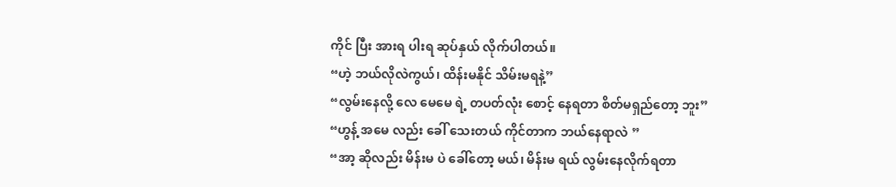ကိုင် ပြီး အားရ ပါးရ ဆုပ်နှယ် လိုက်ပါတယ်။
“ဟဲ့ ဘယ်လိုလဲကွယ်၊ ထိန်းမနိုင် သိမ်းမရနဲ့”
“လွမ်းနေလို့ လေ မေမေ ရဲ့ တပတ်လုံး စောင့် နေရတာ စိတ်မရှည်တော့ ဘူး”
“ဟွန့် အမေ လည်း ခေါ် သေးတယ် ကိုင်တာက ဘယ်နေရာလဲ ”
“အာ့ ဆိုလည်း မိန်းမ ပဲ ခေါ်တော့ မယ်၊ မိန်းမ ရယ် လွမ်းနေလိုက်ရတာ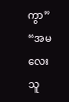ကွာ”
“အမလေး သူ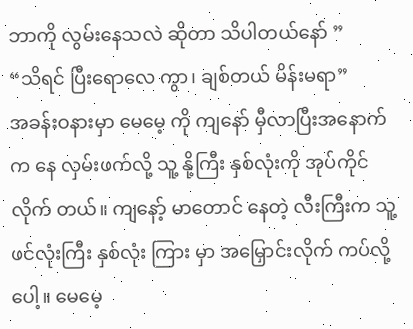ဘာကို လွမ်းနေသလဲ ဆိုတာ သိပါတယ်နော် ”
“သိရင် ပြီးရောလေ ကွာ၊ ချစ်တယ် မိန်းမရာ”
အခန်းဝနားမှာ မေမေ့ ကို ကျနော် မှီလာပြီးအနောက်က နေ လှမ်းဖက်လို့ သူ့ နို့ကြီး နှစ်လုံးကို အုပ်ကိုင်လိုက် တယ်။ ကျနော့် မာတောင် နေတဲ့ လီးကြီးက သူ့ ဖင်လုံးကြီး နှစ်လုံး ကြား မှာ အမြှောင်းလိုက် ကပ်လို့ ပေါ့။ မေမေ့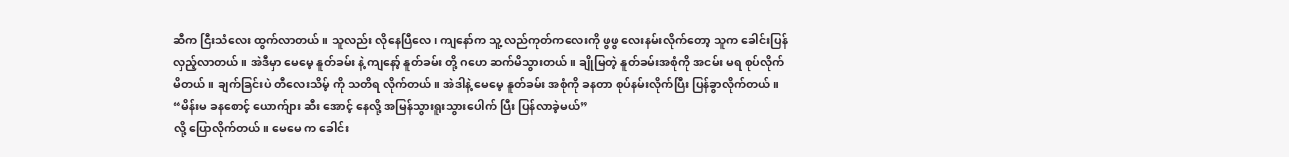ဆီက ငြီးသံလေး ထွက်လာတယ်။ သူလည်း လိုနေပြီလေ၊ ကျနော်က သူ့ လည်ကုတ်ကလေးကို ဖွဖွ လေးနမ်းလိုက်တော့ သူက ခေါင်းပြန်လှည့်လာတယ်။ အဲဒီမှာ မေမေ့ နူတ်ခမ်း နဲ့ ကျနော့် နူတ်ခမ်း တို့ ဂဟေ ဆက်မိသွားတယ်။ ချိုမြတဲ့ နူတ်ခမ်းအစုံကို အငမ်း မရ စုပ်လိုက်မိတယ်။ ချက်ခြင်းပဲ တီလေးသိမ့် ကို သတိရ လိုက်တယ်။ အဲဒါနဲ့ မေမေ့ နူတ်ခမ်း အစုံကို ခနတာ စုပ်နမ်းလိုက်ပြီး ပြန်ခွာလိုက်တယ်။
“မိန်းမ ခနစောင့် ယောက်ျား ဆီး အောင့် နေလို့ အမြန်သွားရူးသွားပေါက် ပြီး ပြန်လာခဲ့မယ်”
လို့ ပြောလိုက်တယ်။ မေမေ က ခေါင်း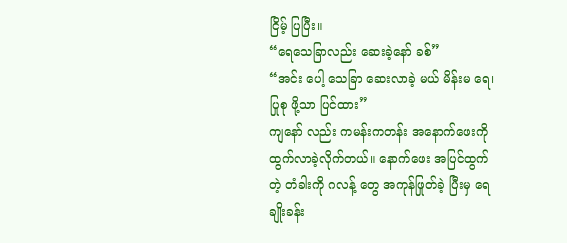ငြိမ့် ပြပြီး။
“ရေသေခြာလည်း ဆေးခဲ့နော် ခစ်”
“အင်း ပေါ့ သေခြာ ဆေးလာခဲ့ မယ် မိန်းမ ရေ၊ ပြုစု ဖို့သာ ပြင်ထား”
ကျနော် လည်း ကမန်းကတန်း အနောက်ဖေးကို ထွက်လာခဲ့လိုက်တယ်။ နောက်ဖေး အပြင်ထွက် တဲ့ တံခါးကို ဂလန့် တွေ အကုန်ဖြုတ်ခဲ့ ပြီးမှ ရေချိုးခန်း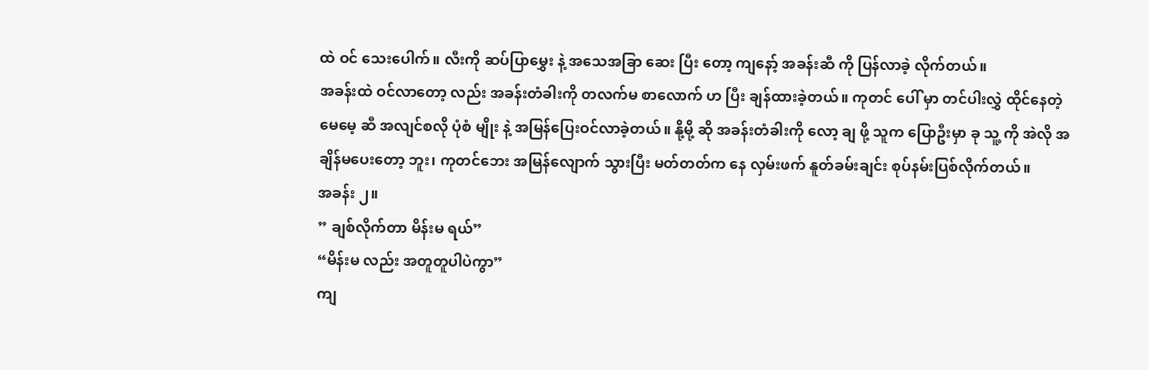ထဲ ဝင် သေးပေါက်။ လီးကို ဆပ်ပြာမွှေး နဲ့ အသေအခြာ ဆေး ပြီး တော့ ကျနော့် အခန်းဆီ ကို ပြန်လာခဲ့ လိုက်တယ်။
အခန်းထဲ ဝင်လာတော့ လည်း အခန်းတံခါးကို တလက်မ စာလောက် ဟ ပြီး ချန်ထားခဲ့တယ်။ ကုတင် ပေါ် မှာ တင်ပါးလွှဲ ထိုင်နေတဲ့ မေမေ့ ဆီ အလျင်စလို ပုံစံ မျိုး နဲ့ အမြန်ပြေးဝင်လာခဲ့တယ်။ နို့မို့ ဆို အခန်းတံခါးကို လော့ ချ ဖို့ သူက ပြောဦးမှာ ခု သူ့ ကို အဲလို အချိန်မပေးတော့ ဘူး၊ ကုတင်ဘေး အမြန်လျောက် သွားပြီး မတ်တတ်က နေ လှမ်းဖက် နူတ်ခမ်းချင်း စုပ်နမ်းပြစ်လိုက်တယ်။
အခန်း ၂။
” ချစ်လိုက်တာ မိန်းမ ရယ်”
“မိန်းမ လည်း အတူတူပါပဲကွာ”
ကျ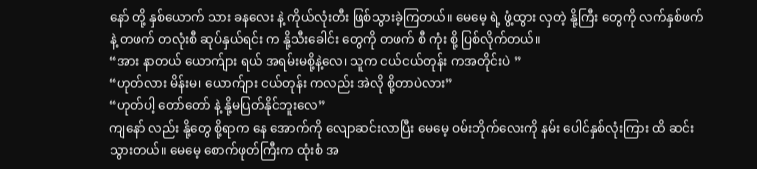နော် တို့ နှစ်ယောက် သား ခနလေး နဲ့ ကိုယ်လုံးတီး ဖြစ်သွားခဲ့ကြတယ်။ မေမေ့ ရဲ့ ဖွံ့ထွား လှတဲ့ နို့ကြီး တွေကို လက်နှစ်ဖက်နဲ့ တဖက် တလုံးစီ ဆုပ်နှယ်ရင်း က နို့သီးခေါင်း တွေကို တဖက် စီ ကုံး စို့ ပြစ်လိုက်တယ်။
“အား နာတယ် ယောက်ျား ရယ် အရမ်းမစို့နဲ့လေ၊ သူက ငယ်ငယ်တုန်း ကအတိုင်းပဲ ”
“ဟုတ်လား မိန်းမ၊ ယောက်ျား ငယ်တုန်း ကလည်း အဲလို စို့တာပဲလား”
“ဟုတ်ပါ့ တော်တော် နဲ့ နို့မပြတ်နိုင်ဘူးလေ”
ကျနော် လည်း နို့တွေ စို့ရာက နေ အောက်ကို လျောဆင်းလာပြီး မေမေ့ ဝမ်းဘိုက်လေးကို နမ်း ပေါင်နှစ်လုံးကြား ထိ ဆင်းသွားတယ်။ မေမေ့ စောက်ဖုတ်ကြီးက ထုံးစံ အ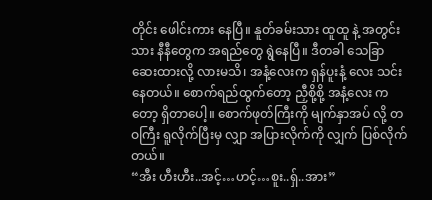တိုင်း ဖေါင်းကား နေပြီ။ နူတ်ခမ်းသား ထူထူ နဲ့ အတွင်းသား နီနီတွေက အရည်တွေ ရွဲနေပြီ။ ဒီတခါ သေခြာ ဆေးထားလို့ လားမသိ၊ အနံ့လေးက ရှန်ပူးနံ့ လေး သင်းနေတယ်။ စောက်ရည်ထွက်တော့ ညှီစို့စို့ အနံ့လေး ကတော့ ရှိတာပေါ့။ စောက်ဖုတ်ကြီးကို မျက်နှာအပ် လို့ တဝကြီး ရူလိုက်ပြီးမှ လျှာ အပြားလိုက်ကို လျှက် ပြစ်လိုက်တယ်။
“အီး ဟီးဟီး..အင့်…ဟင့်…စူး..ရှ်..အား”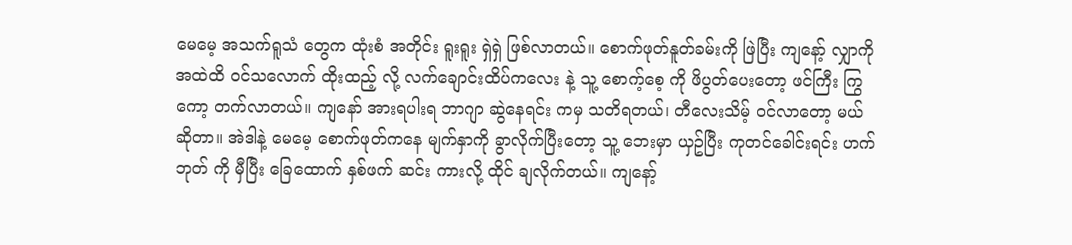မေမေ့ အသက်ရူသံ တွေက ထုံးစံ အတိုင်း ရူးရူး ရှဲရှဲ ဖြစ်လာတယ်။ စောက်ဖုတ်နူတ်ခမ်းကို ဖြဲပြီး ကျနော့် လျှာကို အထဲထိ ဝင်သလောက် ထိုးထည့် လို့ လက်ချောင်းထိပ်ကလေး နဲ့ သူ့ စောက့်စေ့ ကို ဖိပွတ်ပေးတော့ ဖင်ကြီး ကြွ ကော့ တက်လာတယ်။ ကျနော် အားရပါးရ ဘာဂျာ ဆွဲနေရင်း ကမှ သတိရတယ်၊ တီလေးသိမ့် ဝင်လာတော့ မယ်ဆိုတာ။ အဲဒါနဲ့ မေမေ့ စောက်ဖုတ်ကနေ မျက်နှာကို ခွာလိုက်ပြီးတော့ သူ့ ဘေးမှာ ယှဥ်ပြီး ကုတင်ခေါင်းရင်း ဟက်ဘုတ် ကို မှီပြီး ခြေထောက် နှစ်ဖက် ဆင်း ကားလို့ ထိုင် ချလိုက်တယ်။ ကျနော့်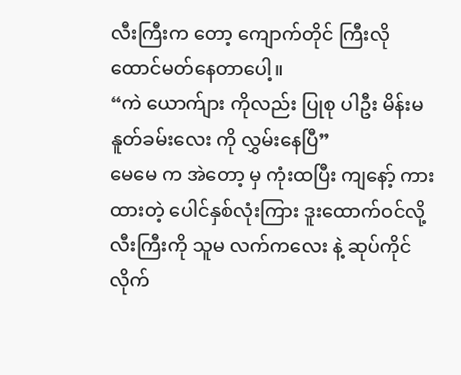လီးကြီးက တော့ ကျောက်တိုင် ကြီးလို ထောင်မတ်နေတာပေါ့။
“ကဲ ယောက်ျား ကိုလည်း ပြုစု ပါဦး မိန်းမ နူတ်ခမ်းလေး ကို လွှမ်းနေပြီ”
မေမေ က အဲတော့ မှ ကုံးထပြီး ကျနော့် ကားထားတဲ့ ပေါင်နှစ်လုံးကြား ဒူးထောက်ဝင်လို့ လီးကြီးကို သူမ လက်ကလေး နဲ့ ဆုပ်ကိုင်လိုက်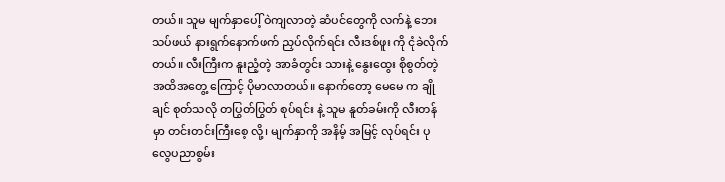တယ်။ သူမ မျက်နှာပေါ့် ဝဲကျလာတဲ့ ဆံပင်တွေကို လက်နဲ့ ဘေးသပ်ဖယ် နားရွက်နောက်ဖက် ညှပ်လိုက်ရင်း လီးဒစ်ဖူး ကို ငုံခဲလိုက်တယ်။ လီးကြီးက နူးညံ့တဲ့ အာခံတွင်း သားနဲ့ နွေးထွေး စိုစွတ်တဲ့ အထိအတွေ့ ကြောင့် ပိုမာလာတယ်။ နောက်တော့ မေမေ က ချိုချင် စုတ်သလို တပြွတ်ပြွတ် စုပ်ရင်း နဲ့ သူမ နူတ်ခမ်းကို လီးတန် မှာ တင်းတင်းကြီးစေ့ လို့၊ မျက်နှာကို အနိမ့် အမြင့် လုပ်ရင်း ပုလွေပညာစွမ်း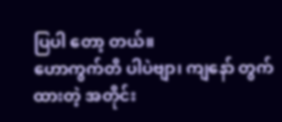ပြပါ တော့ တယ်။
ဟောကွက်တိ ပါပဲဗျာ၊ ကျနော် တွက်ထားတဲ့ အတိုင်း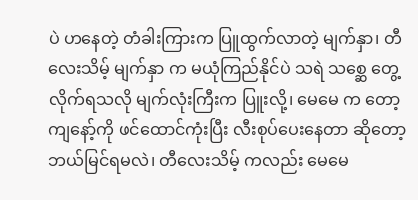ပဲ ဟနေတဲ့ တံခါးကြားက ပြူထွက်လာတဲ့ မျက်နှာ၊ တီလေးသိမ့် မျက်နှာ က မယုံကြည်နိုင်ပဲ သရဲ သစ္ဆေ တွေ့လိုက်ရသလို မျက်လုံးကြီးက ပြူးလို့၊ မေမေ က တော့ ကျနော့်ကို ဖင်ထောင်ကုံးပြီး လီးစုပ်ပေးနေတာ ဆိုတော့ ဘယ်မြင်ရမလဲ၊ တီလေးသိမ့် ကလည်း မေမေ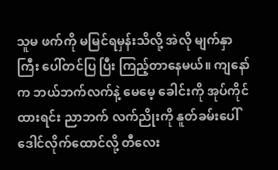သူမ ဖက်ကို မမြင်ရမှန်းသိလို့ အဲလို မျက်နှာကြီး ပေါ်တင်ပြ ပြီး ကြည့်တာနေမယ်။ ကျနော် က ဘယ်ဘက်လက်နဲ့ မေမေ့ ခေါင်းကို အုပ်ကိုင်ထားရင်း ညာဘက် လက်ညိုးကို နူတ်ခမ်းပေါ် ဒေါင်လိုက်ထောင်လို့ တီလေး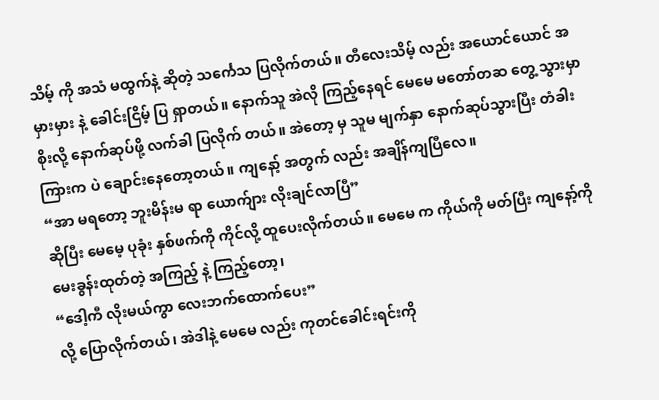သိမ့် ကို အသံ မထွက်နဲ့ ဆိုတဲ့ သင်္ကေသ ပြလိုက်တယ်။ တီလေးသိမ့် လည်း အယောင်ယောင် အမှားမှား နဲ့ ခေါင်းငြိမ့် ပြ ရှာတယ်။ နောက်သူ အဲလို ကြည့်နေရင် မေမေ မတော်တဆ တွေ့ သွားမှာ စိုးလို့ နောက်ဆုပ်ဖို့ လက်ခါ ပြလိုက် တယ်။ အဲတော့ မှ သူမ မျက်နှာ နောက်ဆုပ်သွားပြီး တံခါးကြားက ပဲ ချောင်းနေတော့တယ်။ ကျနော့် အတွက် လည်း အချိန်ကျပြီလေ။
“အာ မရတော့ ဘူးမိန်းမ ရာ ယောက်ျား လိုးချင်လာပြီ”
ဆိုပြီး မေမေ့ ပုခုံး နှစ်ဖက်ကို ကိုင်လို့ ထူပေးလိုက်တယ်။ မေမေ က ကိုယ်ကို မတ်ပြီး ကျနော့်ကို မေးခွန်းထုတ်တဲ့ အကြည့် နဲ့ ကြည့်တော့၊
“ဒေါ့ကီ လိုးမယ်ကွာ လေးဘက်ထောက်ပေး”
လို့ ပြောလိုက်တယ်၊ အဲဒါနဲ့ မေမေ လည်း ကုတင်ခေါင်းရင်းကို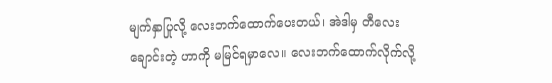မျက်နှာပြုလို့ လေးဘက်ထောက်ပေးတယ်၊ အဲဒါမှ တီလေး ချောင်းတဲ့ ဟာကို မမြင်ရမှာလေ။ လေးဘက်ထောက်လိုက်လို့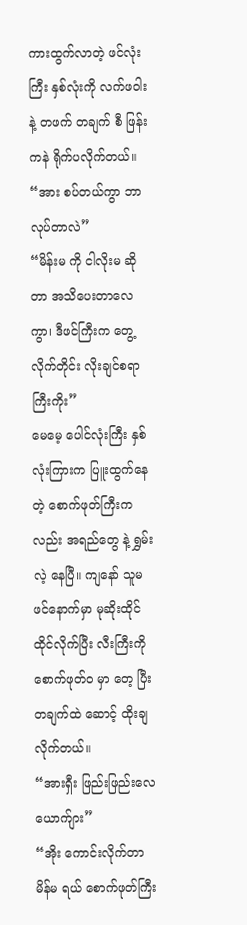ကားထွက်လာတဲ့ ဖင်လုံးကြီး နှစ်လုံးကို လက်ဖဝါးနဲ့ တဖက် တချက် စီ ဖြန်းကနဲ ရိုက်ပလိုက်တယ်။
“အား စပ်တယ်ကွာ ဘာလုပ်တာလဲ”
“မိန်းမ ကို ငါလိုးမ ဆိုတာ အသိပေးတာလေကွာ၊ ဒီဖင်ကြီးက တွေ့လိုက်တိုင်း လိုးချင်စရာကြီးကိုး”
မေမေ့ ပေါင်လုံးကြီး နှစ်လုံးကြားက ပြူးထွက်နေတဲ့ စောက်ဖုတ်ကြီးက လည်း အရည်တွေ နဲ့ ရွှမ်းလဲ့ နေပြီ။ ကျနော် သူမ ဖင်နောက်မှာ မုဆိုးထိုင်ထိုင်လိုက်ပြီး လီးကြီးကို စောက်ဖုတ်ဝ မှာ တေ့ ပြီး တချက်ထဲ ဆောင့် ထိုးချလိုက်တယ်။
“အားရှီး ဖြည်းဖြည်းလေ ယောက်ျား”
“အိုး ကောင်းလိုက်တာ မိန်မ ရယ် စောက်ဖုတ်ကြီး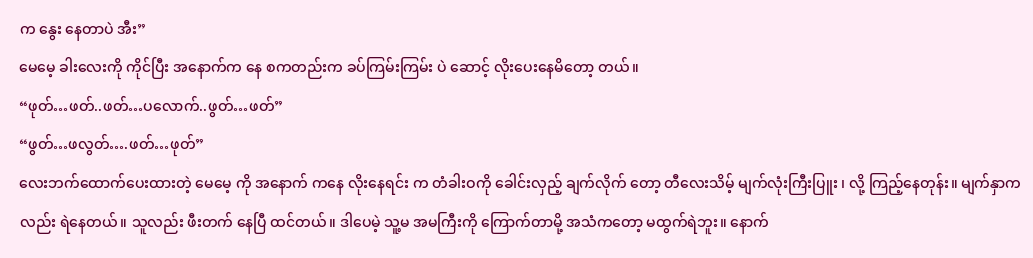က နွေး နေတာပဲ အီး”
မေမေ့ ခါးလေးကို ကိုင်ပြီး အနောက်က နေ စကတည်းက ခပ်ကြမ်းကြမ်း ပဲ ဆောင့် လိုးပေးနေမိတော့ တယ်။
“ဖုတ်…ဖတ်..ဖတ်…ပလောက်..ဖွတ်…ဖတ်”
“ဖွတ်…ဖလွတ်….ဖတ်…ဖုတ်”
လေးဘက်ထောက်ပေးထားတဲ့ မေမေ့ ကို အနောက် ကနေ လိုးနေရင်း က တံခါးဝကို ခေါင်းလှည့် ချက်လိုက် တော့ တီလေးသိမ့် မျက်လုံးကြီးပြူး ၊ လို့ ကြည့်နေတုန်း။ မျက်နှာကလည်း ရဲနေတယ်။ သူလည်း ဖီးတက် နေပြီ ထင်တယ်။ ဒါပေမဲ့ သူ့မ အမကြီးကို ကြောက်တာမို့ အသံကတော့ မထွက်ရဲဘူး။ နောက်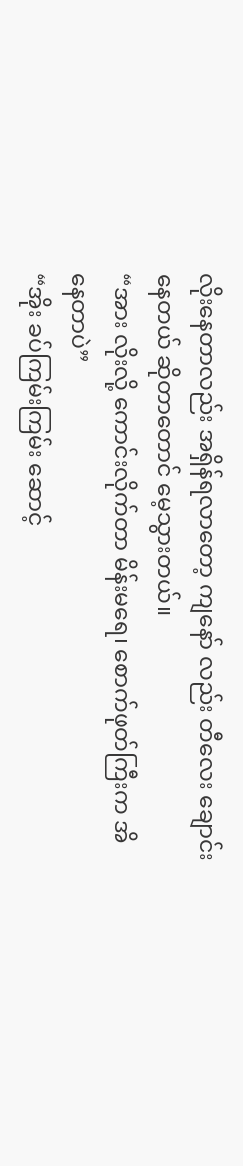လိုးနေတာလည်း အရှိန်ရလာတော့ ကျနော် လည်း တီလေး ချောင်းနေတယ် ဆိုတာတောင် မေ့သွားတယ်။
“အား လိုးလို့ ကောင်းလိုက်တာ မိန်းမရေ၊ စောက်ဖုတ်ကြီးက အိနေတာပဲ”
“အိုး ခပ်ကြမ်းကြမ်း ဆောင့်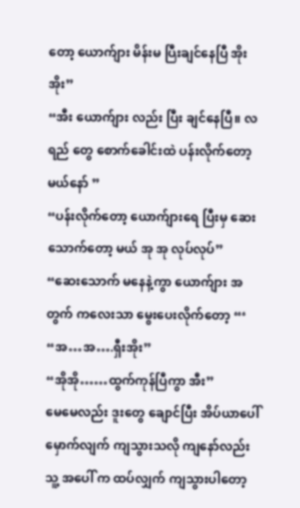တော့ ယောက်ျား မိန်းမ ပြီးချင်နေပြီ အိုးအိုး”
“အီး ယောက်ျား လည်း ပြီး ချင်နေပြီ။ လရည် တွေ စောက်ခေါင်းထဲ ပန်းလိုက်တော့ မယ်နော် ”
“ပန်းလိုက်တော့ ယောက်ျားရေ ပြီးမှ ဆေးသောက်တော့ မယ် အု အု လုပ်လုပ်”
“ဆေးသောက် မနေနဲ့ကွာ ယောက်ျား အတွက် ကလေးသာ မွေးပေးလိုက်တော့ “‘
“အ…အ….ရှီးအိုး”
“အိုအို……ထွက်ကုန်ပြီကွာ အီး”
မေမေလည်း ဒူးတွေ ချောင်ပြီး အိပ်ယာပေါ် မှောက်လျက် ကျသွားသလို ကျနော်လည်း သူ့ အပေါ် က ထပ်လျှက် ကျသွားပါတော့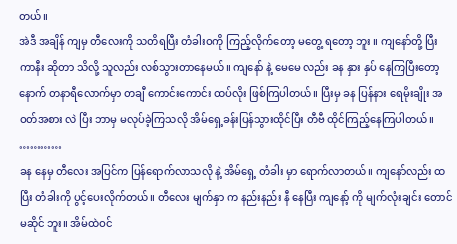တယ်။
အဲဒီ အချိန် ကျမှ တီလေးကို သတိရပြီး တံခါးဝကို ကြည့်လိုက်တော့ မတွေ့ ရတော့ ဘူး ။ ကျနော်တို့ ပြီးကာနီး ဆိုတာ သိလို့ သူလည်း လစ်သွားတာနေမယ်။ ကျနော် နဲ့ မေမေ လည်း ခန နှား နှပ် နေကြပြီးတော့ နောက် တနာရီလောက်မှာ တချီ ကောင်းကောင်း ထပ်လိုး ဖြစ်ကြပါတယ်။ ပြီးမှ ခန ပြန်နား ရေမိုးချိုး အဝတ်အစား လဲ ပြီး ဘာမှ မလုပ်ခဲ့ကြသလို အိမ်ရှေ့ခန်းပြန်သွားထိုင်ပြီး တီဗီ ထိုင်ကြည့်နေကြပါတယ်။
…………
ခန နေမှ တီလေး အပြင်က ပြန်ရောက်လာသလို နဲ့ အိမ်ရှေ့ တံခါး မှာ ရောက်လာတယ်။ ကျနော်လည်း ထပြီး တံခါးကို ပွင့်ပေးလိုက်တယ်။ တီလေး မျက်နှာ က နည်းနည်း နီ နေပြီး ကျနော့် ကို မျက်လုံးချင်း တောင် မဆိုင် ဘူး။ အိမ်ထဲဝင်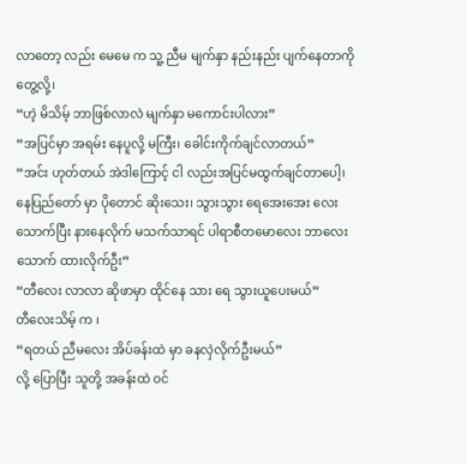လာတော့ လည်း မေမေ က သူ့ ညီမ မျက်နှာ နည်းနည်း ပျက်နေတာကို တွေ့လို့၊
“ဟဲ့ မိသိမ့် ဘာဖြစ်လာလဲ မျက်နှာ မကောင်းပါလား”
“အပြင်မှာ အရမ်း နေပူလို့ မကြီး၊ ခေါင်းကိုက်ချင်လာတယ်”
“အင်း ဟုတ်တယ် အဲဒါကြောင့် ငါ လည်းအပြင်မထွက်ချင်တာပေါ့၊ နေပြည်တော် မှာ ပိုတောင် ဆိုးသေး၊ သွားသွား ရေအေးအေး လေး သောက်ပြီး နားနေလိုက် မသက်သာရင် ပါရာစီတမောလေး ဘာလေး သောက် ထားလိုက်ဦး”
“တီလေး လာလာ ဆိုဖာမှာ ထိုင်နေ သား ရေ သွားယူပေးမယ်”
တီလေးသိမ့် က ၊
“ရတယ် ညီမလေး အိပ်ခန်းထဲ မှာ ခနလှဲလိုက်ဦးမယ်”
လို့ ပြောပြီး သူတို့ အခန်းထဲ ဝင်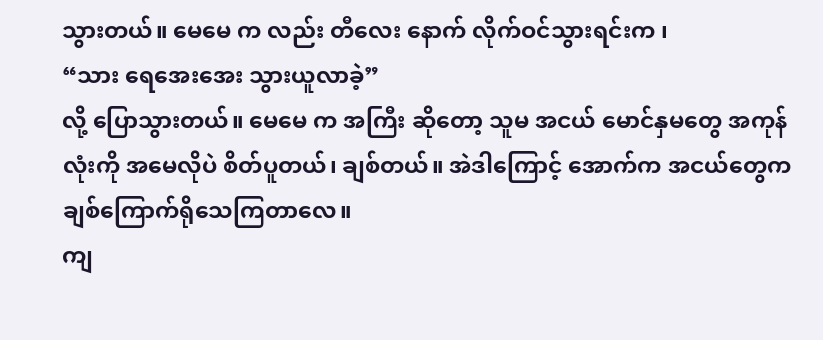သွားတယ်။ မေမေ က လည်း တီလေး နောက် လိုက်ဝင်သွားရင်းက ၊
“သား ရေအေးအေး သွားယူလာခဲ့”
လို့ ပြောသွားတယ်။ မေမေ က အကြီး ဆိုတော့ သူမ အငယ် မောင်နှမတွေ အကုန်လုံးကို အမေလိုပဲ စိတ်ပူတယ်၊ ချစ်တယ်။ အဲဒါကြောင့် အောက်က အငယ်တွေက ချစ်ကြောက်ရိုသေကြတာလေ။
ကျ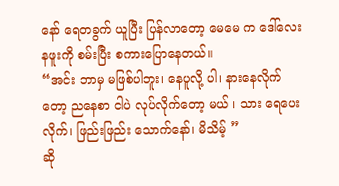နော် ရေတခွက် ယူပြီး ပြန်လာတော့ မေမေ က ဒေါ်လေး နဖူးကို စမ်းပြီး စကားပြောနေတယ်။
“အင်း ဘာမှ မဖြစ်ပါဘူး၊ နေပူလို့ ပါ၊ နားနေလိုက်တော့ ညနေစာ ငါပဲ လုပ်လိုက်တော့ မယ် ၊ သား ရေပေးလိုက်၊ ဖြည်းဖြည်း သောက်နော်၊ မိသိမ့် ”
ဆို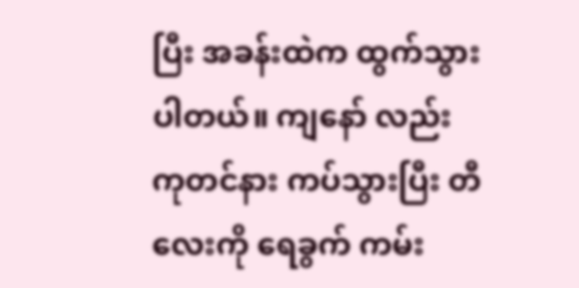ပြီး အခန်းထဲက ထွက်သွားပါတယ်။ ကျနော် လည်း ကုတင်နား ကပ်သွားပြီး တီလေးကို ရေခွက် ကမ်း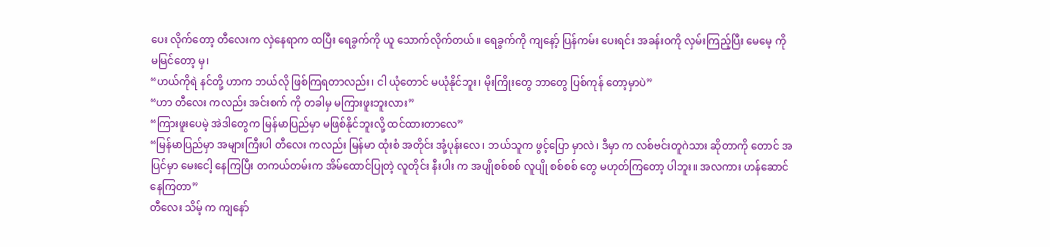ပေး လိုက်တော့ တီလေးက လှဲနေရာက ထပြီး ရေခွက်ကို ယူ သောက်လိုက်တယ်။ ရေခွက်ကို ကျနော့် ပြန်ကမ်း ပေးရင်း အခန်းဝကို လှမ်းကြည့်ပြီး မေမေ့ ကို မမြင်တော့ မှ၊
“ဟယ်ကိုရဲ နင်တို့ ဟာက ဘယ်လို ဖြစ်ကြရတာလည်း၊ ငါ ယုံတောင် မယုံနိုင်ဘူး၊ မိုးကြိုးတွေ ဘာတွေ ပြစ်ကုန် တော့မှာပဲ”
“ဟာ တီလေး ကလည်း အင်းစက် ကို တခါမှ မကြားဖူးဘူးလား”
“ကြားဖူးပေမဲ့ အဲဒါတွေက မြန်မာပြည်မှာ မဖြစ်နိုင်ဘူးလို့ ထင်ထားတာလေ”
“မြန်မာပြည်မှာ အများကြီးပါ တီလေး ကလည်း မြန်မာ ထုံးစံ အတိုင်း အုံ့ပုန်းလေ၊ ဘယ်သူက ဖွင့်ပြော မှာလဲ၊ ဒီမှာ က လစ်ဗင်းတူဂဲသား ဆိုတာကို တောင် အပြင်မှာ မေးငေါ့ နေကြပြီး တကယ်တမ်းက အိမ်ထောင်ပြုတဲ့ လူတိုင်း နီးပါး က အပျိုစစ်စစ် လူပျို စစ်စစ် တွေ မဟုတ်ကြတော့ ပါဘူး။ အလကား ဟန်ဆောင် နေကြတာ”
တီလေး သိမ့် က ကျနော်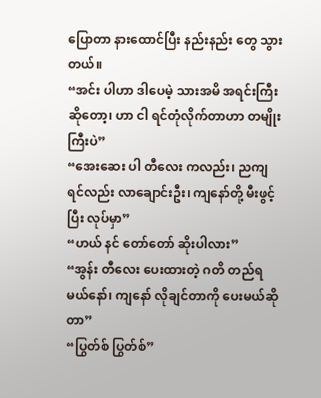ပြောတာ နားထောင်ပြီး နည်းနည်း တွေ သွားတယ်။
“အင်း ပါဟာ ဒါပေမဲ့ သားအမိ အရင်းကြီး ဆိုတော့၊ ဟာ ငါ ရင်တုံလိုက်တာဟာ တမျိုးကြီးပဲ”
“အေးဆေး ပါ တီလေး ကလည်း၊ ညကျရင်လည်း လာချောင်းဦး၊ ကျနော်တို့ မီးဖွင့် ပြီး လုပ်မှာ”
“ဟယ် နင် တော်တော် ဆိုးပါလား”
“အွန်း တီလေး ပေးထားတဲ့ ဂတိ တည်ရမယ်နော်၊ ကျနော် လိုချင်တာကို ပေးမယ်ဆိုတာ”
“ပြွတ်စ် ပြွတ်စ်”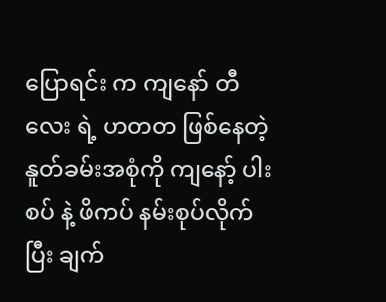ပြောရင်း က ကျနော် တီလေး ရဲ့ ဟတတ ဖြစ်နေတဲ့ နူတ်ခမ်းအစုံကို ကျနော့် ပါးစပ် နဲ့ ဖိကပ် နမ်းစုပ်လိုက်ပြီး ချက်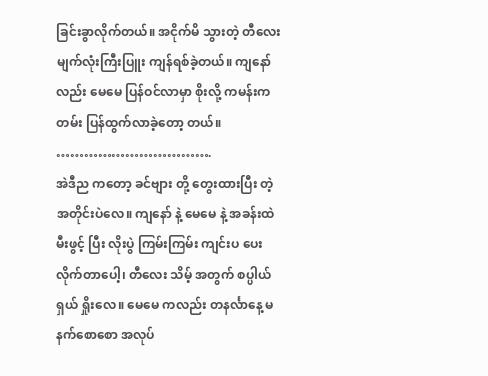ခြင်းခွာလိုက်တယ်။ အငိုက်မိ သွားတဲ့ တီလေး မျက်လုံးကြီးပြူး ကျန်ရစ်ခဲ့တယ်။ ကျနော်လည်း မေမေ ပြန်ဝင်လာမှာ စိုးလို့ ကမန်းကတမ်း ပြန်ထွက်လာခဲ့တော့ တယ်။
…………………………….
အဲဒီည ကတော့ ခင်ဗျား တို့ တွေးထားပြီး တဲ့ အတိုင်းပဲလေ။ ကျနော် နဲ့ မေမေ နဲ့ အခန်းထဲ မီးဖွင့် ပြီး လိုးပွဲ ကြမ်းကြမ်း ကျင်းပ ပေးလိုက်တာပေါ့၊ တီလေး သိမ့် အတွက် စပ္ပါယ် ရှယ် ရှိုးလေ။ မေမေ ကလည်း တနင်္လာနေ့ မနက်စောစော အလုပ်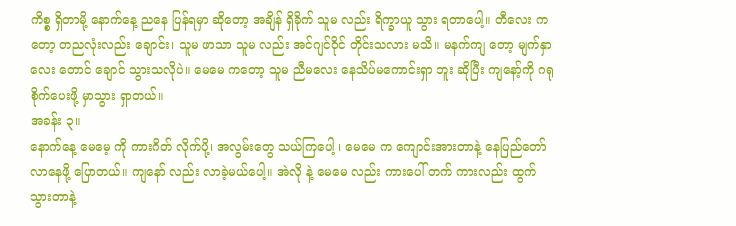ကိစ္စ ရှိတာမို့ နောက်နေ့ ညနေ ပြန်ရမှာ ဆိုတော့ အချိန် ရှိခိုက် သူမ လည်း ရိက္ခာယူ သွား ရတာပေါ့။ တီလေး ကတော့ တညလုံးလည်း ချောင်း၊ သူမ ဖာသာ သူမ လည်း အင်ဂျင်ဝိုင် တိုင်းသလား မသိ။ မနက်ကျ တော့ မျက်နှာလေး တောင် ချောင် သွားသလိုပဲ။ မေမေ ကတော့ သူမ ညီမလေး နေသိပ်မကောင်းရှာ ဘူး ဆိုပြီး ကျနော့်ကို ဂရုစိုက်ပေးဖို့ မှာသွား ရှာတယ်။
အခန်း ၃။
နောက်နေ့ မေမေ့ ကို ကားဂိတ် လိုက်ပို့၊ အလွမ်းတွေ သယ်ကြပေါ့ ၊ မေမေ က ကျောင်းအားတာနဲ့ နေပြည်တော် လာနေဖို့ ပြောတယ်။ ကျနော် လည်း လာခဲ့မယ်ပေါ့။ အဲလို နဲ့ မေမေ လည်း ကားပေါ် တက် ကားလည်း ထွက် သွားတာနဲ့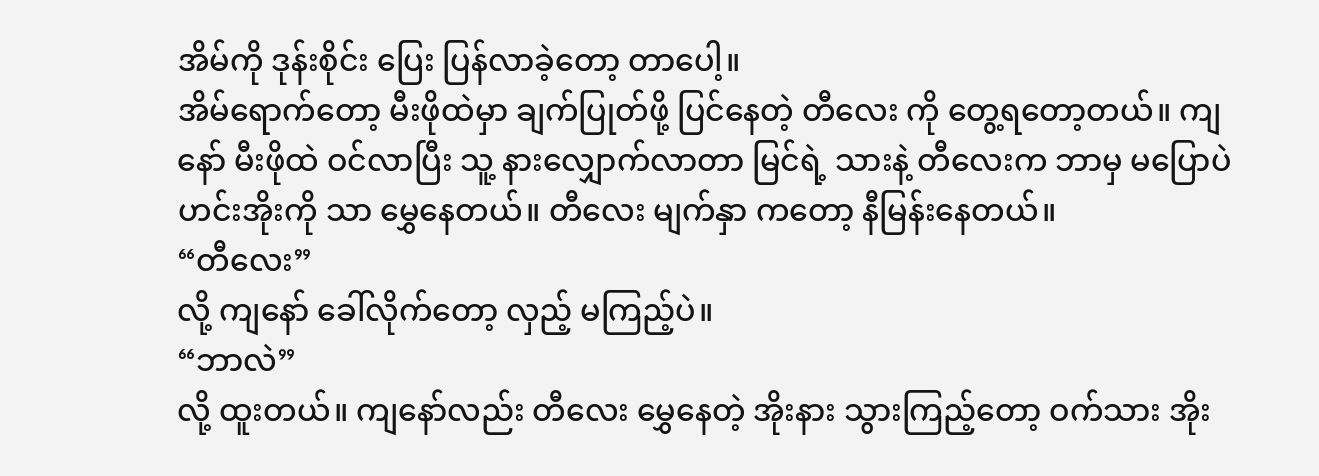အိမ်ကို ဒုန်းစိုင်း ပြေး ပြန်လာခဲ့တော့ တာပေါ့။
အိမ်ရောက်တော့ မီးဖိုထဲမှာ ချက်ပြုတ်ဖို့ ပြင်နေတဲ့ တီလေး ကို တွေ့ရတော့တယ်။ ကျနော် မီးဖိုထဲ ဝင်လာပြီး သူ့ နားလျှောက်လာတာ မြင်ရဲ့ သားနဲ့ တီလေးက ဘာမှ မပြောပဲ ဟင်းအိုးကို သာ မွှေနေတယ်။ တီလေး မျက်နှာ ကတော့ နီမြန်းနေတယ်။
“တီလေး”
လို့ ကျနော် ခေါ်လိုက်တော့ လှည့် မကြည့်ပဲ။
“ဘာလဲ”
လို့ ထူးတယ်။ ကျနော်လည်း တီလေး မွှေနေတဲ့ အိုးနား သွားကြည့်တော့ ဝက်သား အိုး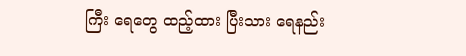ကြီး ရေတွေ ထည့်ထား ပြီးသား ရေနည်း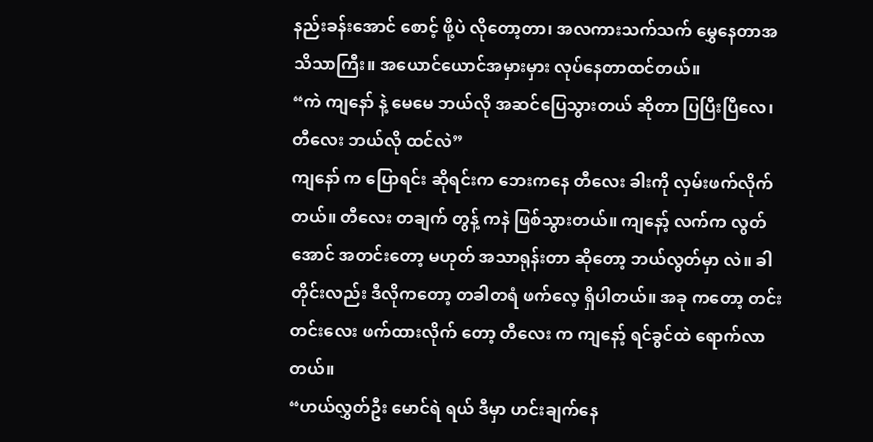နည်းခန်းအောင် စောင့် ဖို့ပဲ လိုတော့တာ၊ အလကားသက်သက် မွှေနေတာအသိသာကြီး။ အယောင်ယောင်အမှားမှား လုပ်နေတာထင်တယ်။
“ကဲ ကျနော် နဲ့ မေမေ ဘယ်လို အဆင်ပြေသွားတယ် ဆိုတာ ပြပြီးပြီလေ၊ တီလေး ဘယ်လို ထင်လဲ”
ကျနော် က ပြောရင်း ဆိုရင်းက ဘေးကနေ တီလေး ခါးကို လှမ်းဖက်လိုက်တယ်။ တီလေး တချက် တွန့် ကနဲ ဖြစ်သွားတယ်။ ကျနော့် လက်က လွတ်အောင် အတင်းတော့ မဟုတ် အသာရုန်းတာ ဆိုတော့ ဘယ်လွတ်မှာ လဲ။ ခါတိုင်းလည်း ဒီလိုကတော့ တခါတရံ ဖက်လေ့ ရှိပါတယ်။ အခု ကတော့ တင်းတင်းလေး ဖက်ထားလိုက် တော့ တီလေး က ကျနော့် ရင်ခွင်ထဲ ရောက်လာတယ်။
“ဟယ်လွှတ်ဦး မောင်ရဲ ရယ် ဒီမှာ ဟင်းချက်နေ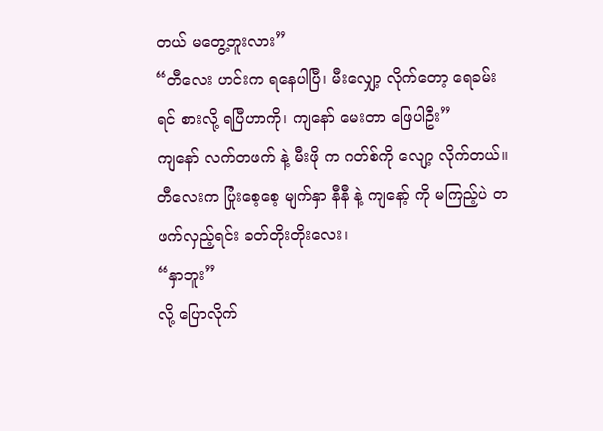တယ် မတွေ့ဘူးလား”
“တီလေး ဟင်းက ရနေပါပြီ၊ မီးလျှော့ လိုက်တော့ ရေခမ်းရင် စားလို့ ရပြီဟာကို၊ ကျနော် မေးတာ ဖြေပါဦး”
ကျနော် လက်တဖက် နဲ့ မီးဖို က ဂတ်စ်ကို လျော့ လိုက်တယ်။ တီလေးက ပြုံးစေ့စေ့ မျက်နှာ နီနီ နဲ့ ကျနော့် ကို မကြည့်ပဲ တဖက်လှည့်ရင်း ခတ်တိုးတိုးလေး၊
“နှာဘူး”
လို့ ပြောလိုက်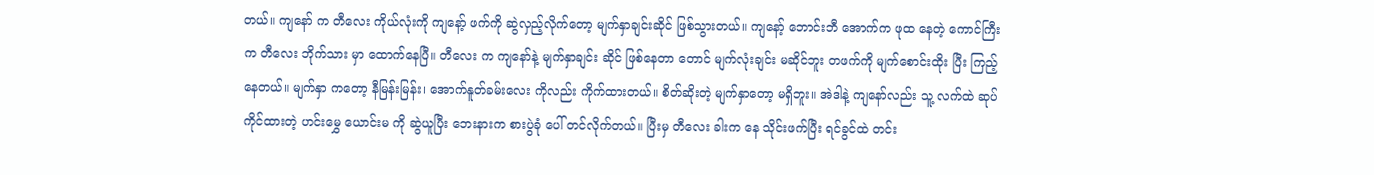တယ်။ ကျနော် က တီလေး ကိုယ်လုံးကို ကျနော့် ဖက်ကို ဆွဲလှည့်လိုက်တော့ မျက်နှာချင်းဆိုင် ဖြစ်သွားတယ်။ ကျနော့် ဘောင်းဘီ အောက်က ဖုထ နေတဲ့ ကောင်ကြီးက တီလေး ဘိုက်သား မှာ ထောက်နေပြီ။ တီလေး က ကျနော်နဲ့ မျက်နှာချင်း ဆိုင် ဖြစ်နေတာ တောင် မျက်လုံးချင်း မဆိုင်ဘူး တဖက်ကို မျက်စောင်းထိုး ပြီး ကြည့်နေတယ်။ မျက်နှာ ကတော့ နီမြန်းမြန်း၊ အောက်နူတ်ခမ်းလေး ကိုလည်း ကိုက်ထားတယ်။ စိတ်ဆိုးတဲ့ မျက်နှာတော့ မရှိဘူး။ အဲဒါနဲ့ ကျနော်လည်း သူ့ လက်ထဲ ဆုပ်ကိုင်ထားတဲ့ ဟင်းမွှေ ယောင်းမ ကို ဆွဲယူပြီး ဘေးနားက စားပွဲခုံ ပေါ် တင်လိုက်တယ်။ ပြီးမှ တီလေး ခါးက နေ သိုင်းဖက်ပြီး ရင်ခွင်ထဲ တင်း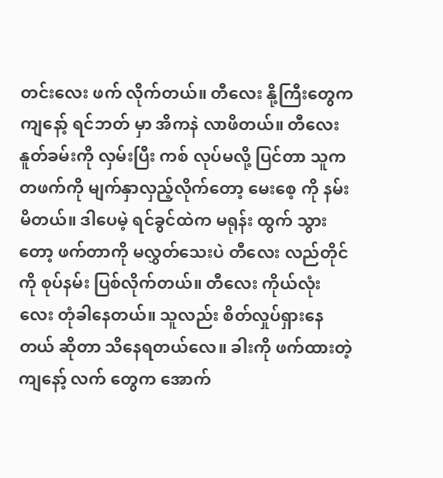တင်းလေး ဖက် လိုက်တယ်။ တီလေး နို့ကြီးတွေက ကျနော့် ရင်ဘတ် မှာ အိကနဲ လာဖိတယ်။ တီလေး နူတ်ခမ်းကို လှမ်းပြီး ကစ် လုပ်မလို့ ပြင်တာ သူက တဖက်ကို မျက်နှာလှည့်လိုက်တော့ မေးစေ့ ကို နမ်းမိတယ်။ ဒါပေမဲ့ ရင်ခွင်ထဲက မရုန်း ထွက် သွားတော့ ဖက်တာကို မလွှတ်သေးပဲ တီလေး လည်တိုင် ကို စုပ်နမ်း ပြစ်လိုက်တယ်။ တီလေး ကိုယ်လုံး လေး တုံခါနေတယ်။ သူလည်း စိတ်လှုပ်ရှားနေတယ် ဆိုတာ သိနေရတယ်လေ။ ခါးကို ဖက်ထားတဲ့ ကျနော့် လက် တွေက အောက်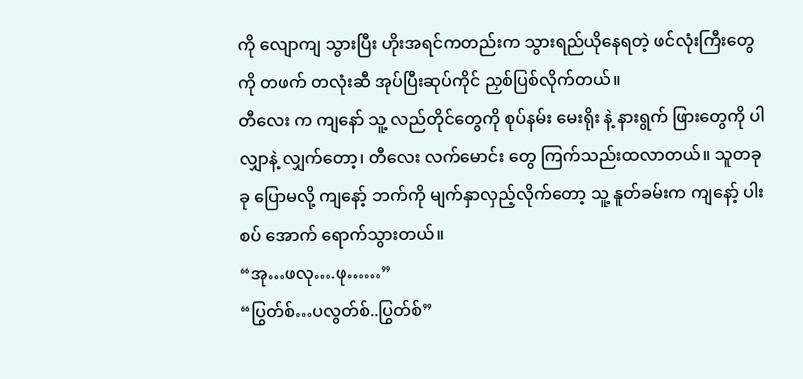ကို လျောကျ သွားပြီး ဟိုးအရင်ကတည်းက သွားရည်ယိုနေရတဲ့ ဖင်လုံးကြီးတွေကို တဖက် တလုံးဆီ အုပ်ပြီးဆုပ်ကိုင် ညှစ်ပြစ်လိုက်တယ်။
တီလေး က ကျနော် သူ့ လည်တိုင်တွေကို စုပ်နမ်း မေးရိုး နဲ့ နားရွက် ဖြားတွေကို ပါ လျှာနဲ့ လျှက်တော့၊ တီလေး လက်မောင်း တွေ ကြက်သည်းထလာတယ်။ သူတခုခု ပြောမလို့ ကျနော့် ဘက်ကို မျက်နှာလှည့်လိုက်တော့ သူ့ နူတ်ခမ်းက ကျနော့် ပါးစပ် အောက် ရောက်သွားတယ်။
“အု…ဖလု….ဖု……”
“ပြွတ်စ်…ပလွတ်စ်..ပြွတ်စ်”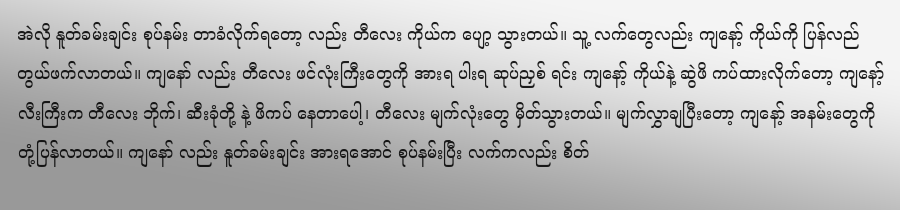အဲလို နူတ်ခမ်းချင်း စုပ်နမ်း တာခံလိုက်ရတော့ လည်း တီလေး ကိုယ်က ပျော့ သွားတယ်။ သူ့ လက်တွေလည်း ကျနော့် ကိုယ်ကို ပြန်လည်တွယ်ဖက်လာတယ်။ ကျနော် လည်း တီလေး ဖင်လုံးကြီးတွေကို အားရ ပါးရ ဆုပ်ညှစ် ရင်း ကျနော့် ကိုယ်နဲ့ ဆွဲဖိ ကပ်ထားလိုက်တော့ ကျနော့် လီးကြီးက တီလေး ဘိုက်၊ ဆီးခုံတို့ နဲ့ ဖိကပ် နေတာပေါ့၊ တီလေး မျက်လုံးတွေ မှိတ်သွားတယ်။ မျက်လွှာချပြီးတော့ ကျနော့် အနမ်းတွေကို တုံ့ပြန်လာတယ်။ ကျနော် လည်း နူတ်ခမ်းချင်း အားရအောင် စုပ်နမ်းပြီး လက်ကလည်း စိတ်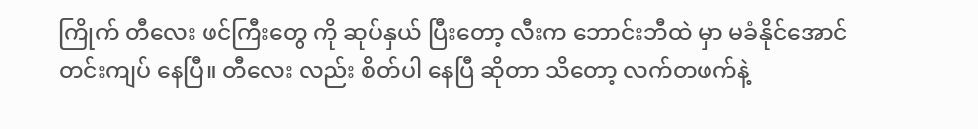ကြိုက် တီလေး ဖင်ကြီးတွေ ကို ဆုပ်နှယ် ပြီးတော့ လီးက ဘောင်းဘီထဲ မှာ မခံနိုင်အောင် တင်းကျပ် နေပြီ။ တီလေး လည်း စိတ်ပါ နေပြီ ဆိုတာ သိတော့ လက်တဖက်နဲ့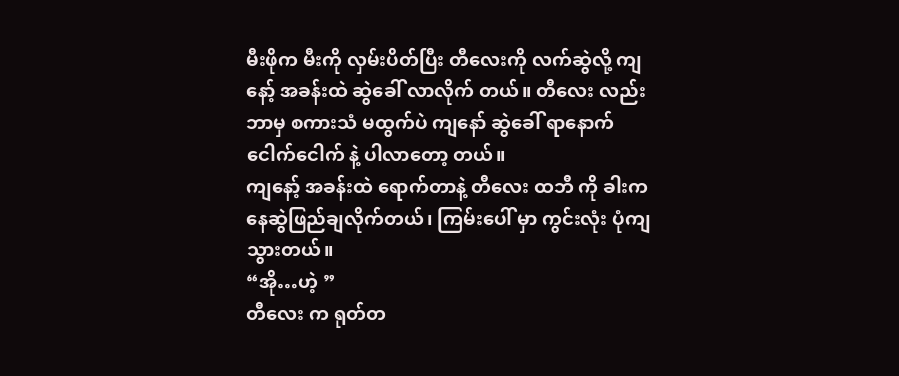မီးဖိုက မီးကို လှမ်းပိတ်ပြီး တီလေးကို လက်ဆွဲလို့ ကျနော့် အခန်းထဲ ဆွဲခေါ် လာလိုက် တယ်။ တီလေး လည်း ဘာမှ စကားသံ မထွက်ပဲ ကျနော် ဆွဲခေါ် ရာနောက် ငေါက်ငေါက် နဲ့ ပါလာတော့ တယ်။
ကျနော့် အခန်းထဲ ရောက်တာနဲ့ တီလေး ထဘီ ကို ခါးက နေဆွဲဖြည်ချလိုက်တယ်၊ ကြမ်းပေါ် မှာ ကွင်းလုံး ပုံကျ သွားတယ်။
“အို…ဟဲ့ ”
တီလေး က ရုတ်တ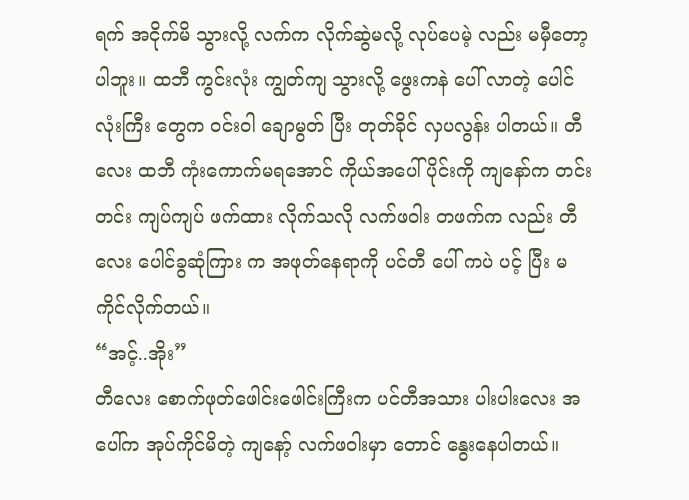ရက် အငိုက်မိ သွားလို့ လက်က လိုက်ဆွဲမလို့ လုပ်ပေမဲ့ လည်း မမှီတော့ ပါဘူး။ ထဘီ ကွင်းလုံး ကျွတ်ကျ သွားလို့ ဖွေးကနဲ ပေါ် လာတဲ့ ပေါင်လုံးကြီး တွေက ဝင်းဝါ ချောမွတ် ပြီး တုတ်ခိုင် လှပလွန်း ပါတယ်။ တီလေး ထဘီ ကုံးကောက်မရအောင် ကိုယ်အပေါ် ပိုင်းကို ကျနော်က တင်းတင်း ကျပ်ကျပ် ဖက်ထား လိုက်သလို လက်ဖဝါး တဖက်က လည်း တီလေး ပေါင်ခွဆုံကြား က အဖုတ်နေရာကို ပင်တီ ပေါ် ကပဲ ပင့် ပြီး မ ကိုင်လိုက်တယ်။
“အင့်..အိုး”
တီလေး စောက်ဖုတ်ဖေါင်းဖေါင်းကြီးက ပင်တီအသား ပါးပါးလေး အပေါ်က အုပ်ကိုင်မိတဲ့ ကျနော့် လက်ဖဝါးမှာ တောင် နွေးနေပါတယ်။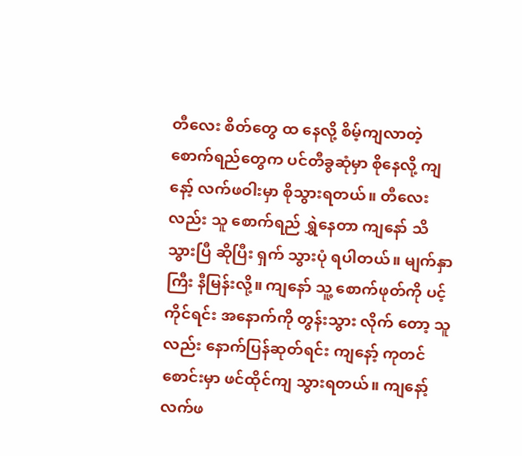တီလေး စိတ်တွေ ထ နေလို့ စိမ့်ကျလာတဲ့ စောက်ရည်တွေက ပင်တီခွဆုံမှာ စိုနေလို့ ကျနော့် လက်ဖဝါးမှာ စိုသွားရတယ်။ တီလေး လည်း သူ စောက်ရည် ရွှဲနေတာ ကျနော် သိသွားပြီ ဆိုပြီး ရှက် သွားပုံ ရပါတယ်။ မျက်နှာကြီး နီမြန်းလို့။ ကျနော် သူ့ စောက်ဖုတ်ကို ပင့်ကိုင်ရင်း အနောက်ကို တွန်းသွား လိုက် တော့ သူလည်း နောက်ပြန်ဆုတ်ရင်း ကျနော့် ကုတင်စောင်းမှာ ဖင်ထိုင်ကျ သွားရတယ်။ ကျနော့် လက်ဖ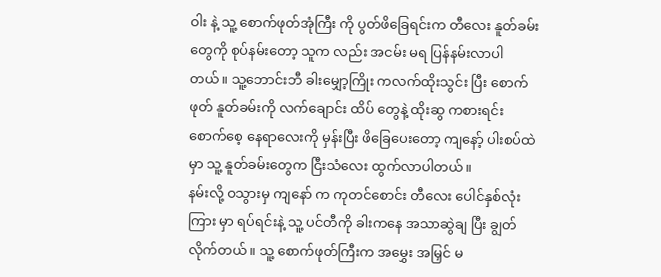ဝါး နဲ့ သူ့ စောက်ဖုတ်အုံကြီး ကို ပွတ်ဖိခြေရင်းက တီလေး နူတ်ခမ်းတွေကို စုပ်နမ်းတော့ သူက လည်း အငမ်း မရ ပြန်နမ်းလာပါတယ်။ သူ့ဘောင်းဘီ ခါးမျှော့ကြိုး ကလက်ထိုးသွင်း ပြီး စောက်ဖုတ် နူတ်ခမ်းကို လက်ချောင်း ထိပ် တွေနဲ့ ထိုးဆွ ကစားရင်း စောက်စေ့ နေရာလေးကို မှန်းပြီး ဖိခြေပေးတော့ ကျနော့် ပါးစပ်ထဲမှာ သူ့ နူတ်ခမ်းတွေက ငြီးသံလေး ထွက်လာပါတယ်။
နမ်းလို့ ဝသွားမှ ကျနော် က ကုတင်စောင်း တီလေး ပေါင်နှစ်လုံးကြား မှာ ရပ်ရင်းနဲ့ သူ့ ပင်တီကို ခါးကနေ အသာဆွဲချ ပြီး ချွတ်လိုက်တယ်။ သူ့ စောက်ဖုတ်ကြီးက အမွှေး အမြှင် မ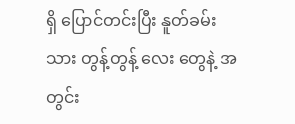ရှိ ပြောင်တင်းပြီး နူတ်ခမ်းသား တွန့်တွန့် လေး တွေနဲ့ အတွင်း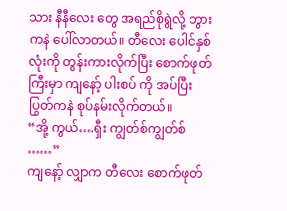သား နီနီလေး တွေ အရည်စိုရွဲလို့ ဘွားကနဲ ပေါ်လာတယ်။ တီလေး ပေါင်နှစ်လုံးကို တွန်းကားလိုက်ပြီး စောက်ဖုတ်ကြီးမှာ ကျနော့် ပါးစပ် ကို အပ်ပြီး ပြွတ်ကနဲ စုပ်နမ်းလိုက်တယ်။
“အို့ ကွယ်….ရှီး ကျွတ်စ်ကျွတ်စ် ……”
ကျနော့် လျှာက တီလေး စောက်ဖုတ်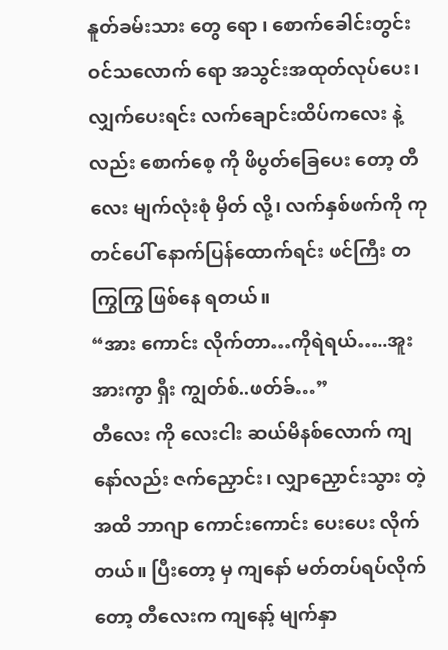နူတ်ခမ်းသား တွေ ရော ၊ စောက်ခေါင်းတွင်း ဝင်သလောက် ရော အသွင်းအထုတ်လုပ်ပေး၊ လျှက်ပေးရင်း လက်ချောင်းထိပ်ကလေး နဲ့လည်း စောက်စေ့ ကို ဖိပွတ်ခြေပေး တော့ တီလေး မျက်လုံးစုံ မှိတ် လို့၊ လက်နှစ်ဖက်ကို ကုတင်ပေါ် နောက်ပြန်ထောက်ရင်း ဖင်ကြီး တကြွကြွ ဖြစ်နေ ရတယ်။
“အား ကောင်း လိုက်တာ…ကိုရဲရယ်…..အူးအားကွာ ရှီး ကျွတ်စ်..ဖတ်ခ်…”
တီလေး ကို လေးငါး ဆယ်မိနစ်လောက် ကျနော်လည်း ဇက်ညှောင်း၊ လျှာညှောင်းသွား တဲ့ အထိ ဘာဂျာ ကောင်းကောင်း ပေးပေး လိုက်တယ်။ ပြီးတော့ မှ ကျနော် မတ်တပ်ရပ်လိုက်တော့ တီလေးက ကျနော့် မျက်နှာ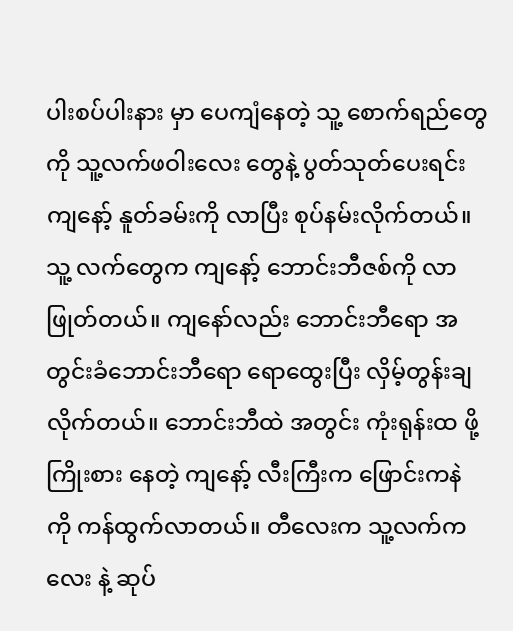ပါးစပ်ပါးနား မှာ ပေကျံနေတဲ့ သူ့ စောက်ရည်တွေကို သူ့လက်ဖဝါးလေး တွေနဲ့ ပွတ်သုတ်ပေးရင်း ကျနော့် နူတ်ခမ်းကို လာပြီး စုပ်နမ်းလိုက်တယ်။ သူ့ လက်တွေက ကျနော့် ဘောင်းဘီဇစ်ကို လာဖြုတ်တယ်။ ကျနော်လည်း ဘောင်းဘီရော အတွင်းခံဘောင်းဘီရော ရောထွေးပြီး လှိမ့်တွန်းချ လိုက်တယ်။ ဘောင်းဘီထဲ အတွင်း ကုံးရုန်းထ ဖို့ ကြိုးစား နေတဲ့ ကျနော့် လီးကြီးက ဖြောင်းကနဲ ကို ကန်ထွက်လာတယ်။ တီလေးက သူ့လက်က လေး နဲ့ ဆုပ်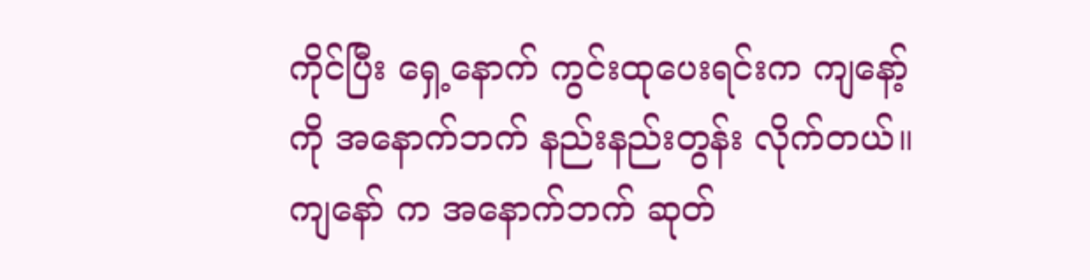ကိုင်ပြီး ရှေ့နောက် ကွင်းထုပေးရင်းက ကျနော့် ကို အနောက်ဘက် နည်းနည်းတွန်း လိုက်တယ်။ ကျနော် က အနောက်ဘက် ဆုတ်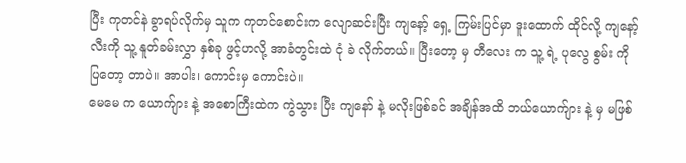ပြီး ကုတင်နဲ ခွာရပ်လိုက်မှ သူက ကုတင်စောင်းက လျောဆင်းပြီး ကျနော့် ရှေ့ ကြမ်းပြင်မှာ ဒူးထောက် ထိုင်လို့ ကျနော့် လီးကို သူ့ နူတ်ခမ်းလွှာ နှစ်ခု ဖွင့်ဟလို့ အာခံတွင်းထဲ ငုံ ခဲ လိုက်တယ်။ ပြီးတော့ မှ တီလေး က သူ့ ရဲ့ ပုလွေ စွမ်း ကို ပြတော့ တာပဲ။ အာပါး၊ ကောင်းမှ ကောင်းပဲ။
မေမေ က ယောက်ျား နဲ့ အစောကြီးထဲက ကွဲသွား ပြီး ကျနော် နဲ့ မလိုးဖြစ်ခင် အချိန်အထိ ဘယ်ယောက်ျား နဲ့ မှ မဖြစ်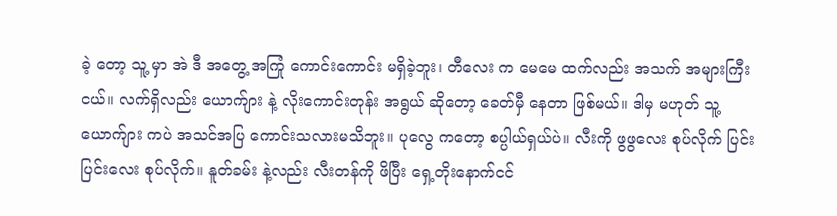ခဲ့ တော့ သူ့ မှာ အဲ ဒီ အတွေ့ အကြုံ ကောင်းကောင်း မရှိခဲ့ဘူး၊ တီလေး က မေမေ ထက်လည်း အသက် အများကြီးငယ်။ လက်ရှိလည်း ယောက်ျား နဲ့ လိုးကောင်းတုန်း အရွယ် ဆိုတော့ ခေတ်မှီ နေတာ ဖြစ်မယ်။ ဒါမှ မဟုတ် သူ့ ယောက်ျား ကပဲ အသင်အပြ ကောင်းသလားမသိဘူး။ ပုလွေ ကတော့ စပ္ပါယ်ရှယ်ပဲ။ လီးကို ဖွဖွလေး စုပ်လိုက် ပြင်းပြင်းလေး စုပ်လိုက်။ နူတ်ခမ်း နဲ့လည်း လီးတန်ကို ဖိပြီး ရှေ့တိုးနောက်ငင်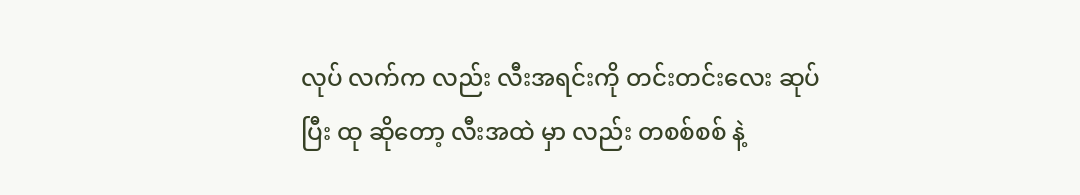လုပ် လက်က လည်း လီးအရင်းကို တင်းတင်းလေး ဆုပ်ပြီး ထု ဆိုတော့ လီးအထဲ မှာ လည်း တစစ်စစ် နဲ့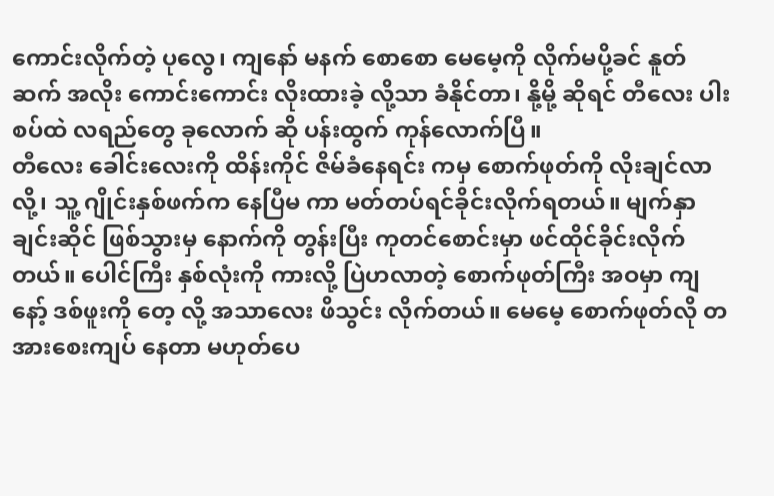ကောင်းလိုက်တဲ့ ပုလွေ၊ ကျနော် မနက် စောစော မေမေ့ကို လိုက်မပို့ခင် နူတ်ဆက် အလိုး ကောင်းကောင်း လိုးထားခဲ့ လို့သာ ခံနိုင်တာ၊ နို့မို့ ဆိုရင် တီလေး ပါးစပ်ထဲ လရည်တွေ ခုလောက် ဆို ပန်းထွက် ကုန်လောက်ပြီ။
တီလေး ခေါင်းလေးကို ထိန်းကိုင် ဇိမ်ခံနေရင်း ကမှ စောက်ဖုတ်ကို လိုးချင်လာလို့၊ သူ့ ဂျိုင်းနှစ်ဖက်က နေပြီမ ကာ မတ်တပ်ရင်ခိုင်းလိုက်ရတယ်။ မျက်နှာချင်းဆိုင် ဖြစ်သွားမှ နောက်ကို တွန်းပြီး ကုတင်စောင်းမှာ ဖင်ထိုင်ခိုင်းလိုက်တယ်။ ပေါင်ကြီး နှစ်လုံးကို ကားလို့ ပြဲဟလာတဲ့ စောက်ဖုတ်ကြီး အဝမှာ ကျနော့် ဒစ်ဖူးကို တေ့ လို့ အသာလေး ဖိသွင်း လိုက်တယ်။ မေမေ့ စောက်ဖုတ်လို တအားစေးကျပ် နေတာ မဟုတ်ပေ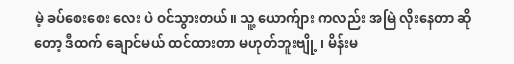မဲ့ ခပ်စေးစေး လေး ပဲ ဝင်သွားတယ်။ သူ့ ယောက်ျား ကလည်း အမြဲ လိုးနေတာ ဆိုတော့ ဒီထက် ချောင်မယ် ထင်ထားတာ မဟုတ်ဘူးဗျို့ ၊ မိန်းမ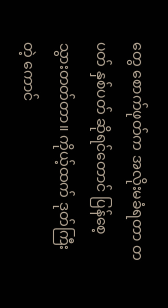တွေ စောက်ဖုတ်က အလိုးမခံရတာ တပတ် နှစ်ပတ် ဆိုရင်တောင် ပြန်စေ့ သွားတတ်တာ။ ကိုယ့်ထက် ဒုတ်ကြီးတဲ့ ကောင်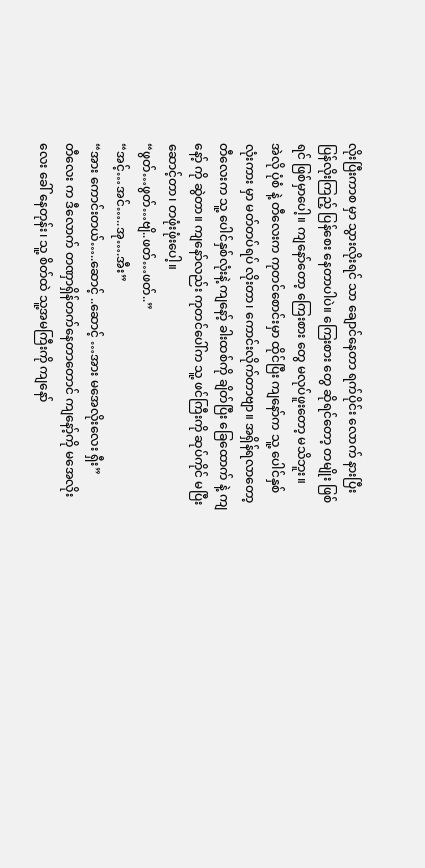လိုးပြီးကာစ မှာ သွားလိုးရင် သာ ချောင်နေတာ ရက်ပိုင်း လောက် နားပြီး ပြန်လိုးကြည့် ပြန်စေး နေတာပါပဲ။ ကြေးစား တွေ ဆိုရင်တော့ တမျိုး ဖြစ်ရင် ဖြစ်မှာပေါ့။ ကျနော်တော့ ကြေးစား တွေ မလုပ်ဖူးတော့ မသိဘူး။
အဲလို ပုံစံ နဲ့ တီလေးက ကုတင်စောင်းမှာ ထိုင်ပြီး ကျနော်က သူ့ ပေါင်နှစ်လုံးကား မှာ မတ်တပ်ရပ် လိုးတာ၊ ကောင်းလိုက်တာဗျာ။ အရှိန်ရလာတော့ တီလေးက သူ့ ပေါင်နှစ်လုံးနဲ့ ကျနော့် ခါးထစ်ကို ချိတ်ပြီး ခြေထောက် နဲ့ ကျနော့် ကို ဆွဲတာ။ ကျနော်လည်း ကုတင်ပေါ်က သူ့ ဖင်ကြီးကို ဆုပ်ကိုင် မပြီး ဆောင့်တာ၊ တဖုံးဖုံးပေါ့။
“ဖွတ်…ဖွတ်…ဗျိ..ဖတ်…ဖတ်..”
“အင့်…အင်…..အု….အီး”
“အား ကောင်းတယ်…..ဆောင့် ..ဆောင့် …အား မအေလိုးလေး ရှီး”
တီလေး က ဒီလောက် တဏှာရှိန်တက်နေတာတောင် ကျနော့်ကို မအေလိုးလေး ခေါ် နေတုန်း၊ သူ့ စိတ်ထဲ သူ့အမကြီးကို ကျနော်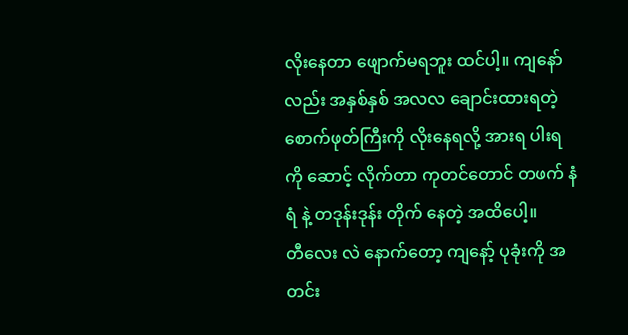လိုးနေတာ ဖျောက်မရဘူး ထင်ပါ့။ ကျနော်လည်း အနှစ်နှစ် အလလ ချောင်းထားရတဲ့ စောက်ဖုတ်ကြီးကို လိုးနေရလို့ အားရ ပါးရကို ဆောင့် လိုက်တာ ကုတင်တောင် တဖက် နံရံ နဲ့ တဒုန်းဒုန်း တိုက် နေတဲ့ အထိပေါ့။
တီလေး လဲ နောက်တော့ ကျနော့် ပုခုံးကို အတင်း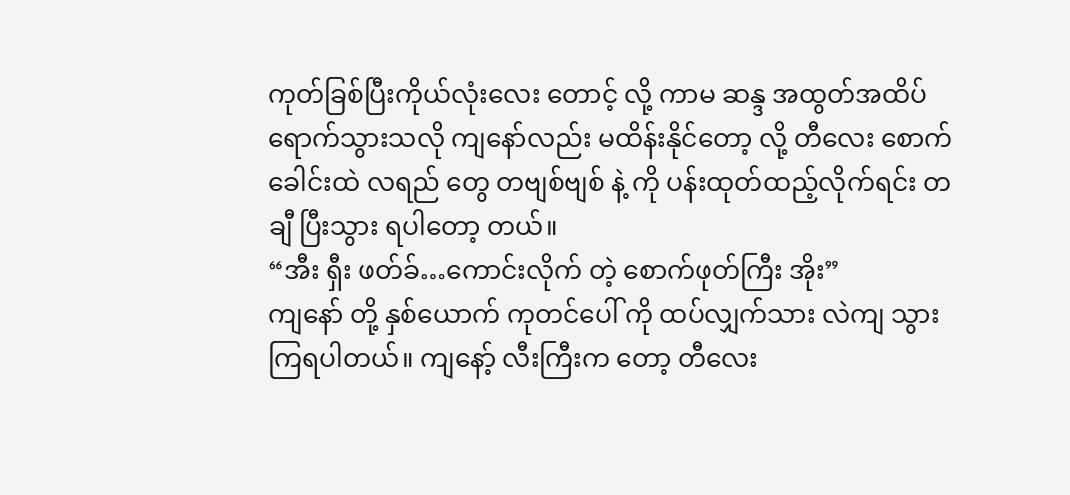ကုတ်ခြစ်ပြီးကိုယ်လုံးလေး တောင့် လို့ ကာမ ဆန္ဒ အထွတ်အထိပ် ရောက်သွားသလို ကျနော်လည်း မထိန်းနိုင်တော့ လို့ တီလေး စောက်ခေါင်းထဲ လရည် တွေ တဗျစ်ဗျစ် နဲ့ ကို ပန်းထုတ်ထည့်လိုက်ရင်း တချီ ပြီးသွား ရပါတော့ တယ်။
“အီး ရှီး ဖတ်ခ်…ကောင်းလိုက် တဲ့ စောက်ဖုတ်ကြီး အိုး”
ကျနော် တို့ နှစ်ယောက် ကုတင်ပေါ် ကို ထပ်လျှက်သား လဲကျ သွားကြရပါတယ်။ ကျနော့် လီးကြီးက တော့ တီလေး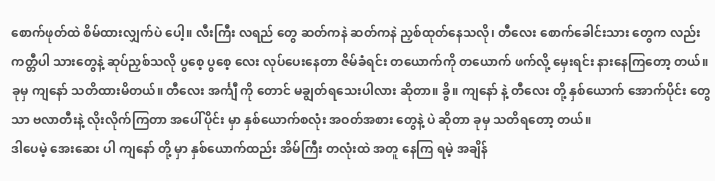စောက်ဖုတ်ထဲ စိမ်ထားလျှက်ပဲ ပေါ့။ လီးကြီး လရည် တွေ ဆတ်ကနဲ ဆတ်ကနဲ ညှစ်ထုတ်နေသလို၊ တီလေး စောက်ခေါင်းသား တွေက လည်း ကတ္တီပါ သားတွေနဲ့ ဆုပ်ညှစ်သလို ပွစေ့ ပွစေ့ လေး လုပ်ပေးနေတာ ဇိမ်ခံရင်း တယောက်ကို တယောက် ဖက်လို့ မှေးရင်း နားနေကြတော့ တယ်။ ခုမှ ကျနော် သတိထားမိတယ်။ တီလေး အင်္ကျီ ကို တောင် မချွတ်ရသေးပါလား ဆိုတာ။ ခွိ။ ကျနော် နဲ့ တီလေး တို့ နှစ်ယောက် အောက်ပိုင်း တွေသာ ဗလာတီးနဲ့ လိုးလိုက်ကြတာ အပေါ်ပိုင်း မှာ နှစ်ယောက်စလုံး အဝတ်အစား တွေနဲ့ ပဲ ဆိုတာ ခုမှ သတိရတော့ တယ်။
ဒါပေမဲ့ အေးဆေး ပါ ကျနော် တို့ မှာ နှစ်ယောက်ထည်း အိမ်ကြီး တလုံးထဲ အတူ နေကြ ရမဲ့ အချိန်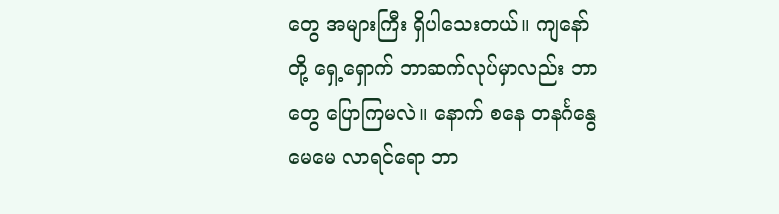တွေ အများကြီး ရှိပါသေးတယ်။ ကျနော် တို့ ရှေ့ရှောက် ဘာဆက်လုပ်မှာလည်း ဘာတွေ ပြောကြမလဲ။ နောက် စနေ တနင်္ဂနွေ မေမေ လာရင်ရော ဘာ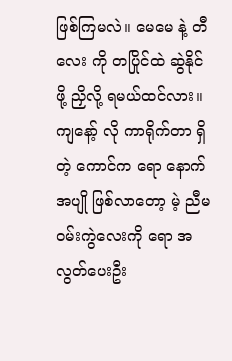ဖြစ်ကြမလဲ။ မေမေ နဲ့ တီလေး ကို တပြိုင်ထဲ ဆွဲနိုင်ဖို့ ညှိလို့ ရမယ်ထင်လား။ ကျနော့် လို ကာရိုက်တာ ရှိတဲ့ ကောင်က ရော နောက် အပျို ဖြစ်လာတော့ မဲ့ ညီမဝမ်းကွဲလေးကို ရော အလွတ်ပေးဦး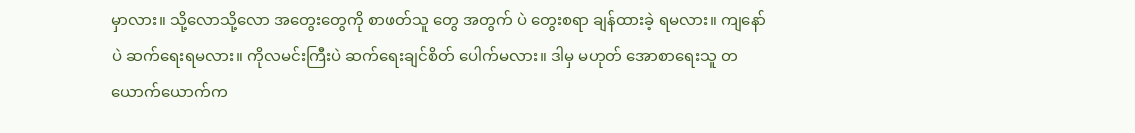မှာလား။ သို့လောသို့လော အတွေးတွေကို စာဖတ်သူ တွေ အတွက် ပဲ တွေးစရာ ချန်ထားခဲ့ ရမလား။ ကျနော်ပဲ ဆက်ရေးရမလား။ ကိုလမင်းကြီးပဲ ဆက်ရေးချင်စိတ် ပေါက်မလား။ ဒါမှ မဟုတ် အောစာရေးသူ တယောက်ယောက်က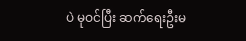ပဲ မုဝင်ပြီး ဆက်ရေးဦးမ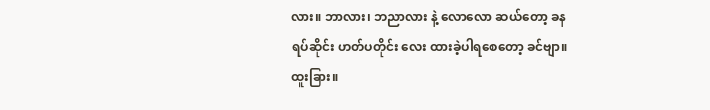လား။ ဘာလား၊ ဘညာလား နဲ့ လောလော ဆယ်တော့ ခနရပ်ဆိုင်း ဟတ်ပတိုင်း လေး ထားခဲ့ပါရစေတော့ ခင်ဗျာ။
ထူးခြား။